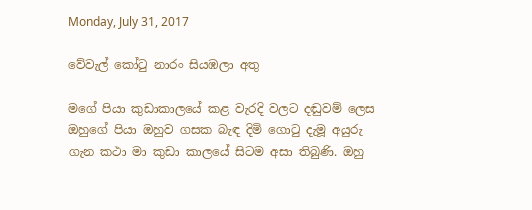Monday, July 31, 2017

වේවැල් කෝටු නාරං සියඹලා අතු

මගේ පියා කුඩාකාලයේ කළ වැරදි වලට දඬුවම් ලෙස ඔහුගේ පියා ඔහුව ගසක බැඳ දිමි ගොටු දැමූ අයුරු ගැන කථා මා කුඩා කාලයේ සිටම අසා තිබුණි. ඔහු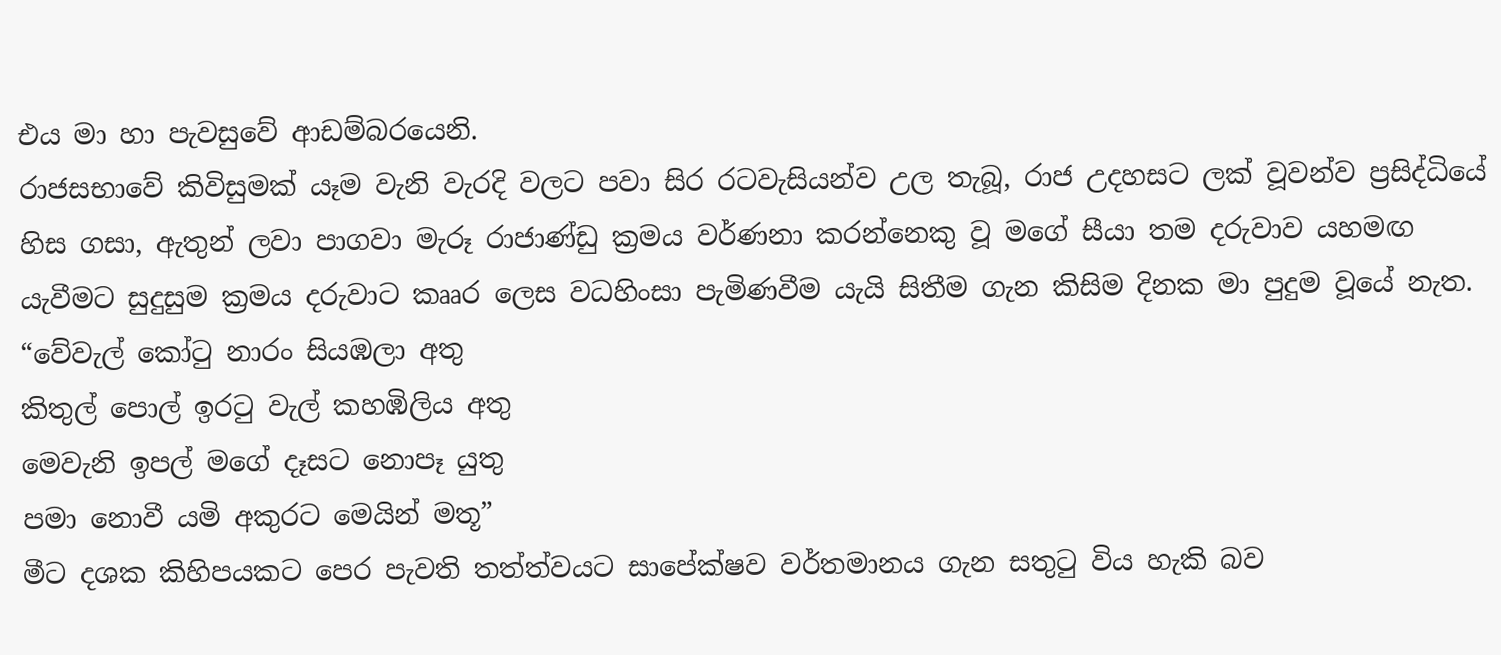එය මා හා පැවසුවේ ආඩම්බරයෙනි.
රාජසභාවේ කිවිසුමක් යෑම වැනි වැරදි වලට පවා සිර රටවැසියන්ව උල තැබූ, රාජ උදහසට ලක් වූවන්ව ප්‍රසිද්ධියේ හිස ගසා, ඇතුන් ලවා පාගවා මැරූ රාජාණ්ඩු ක්‍රමය වර්ණනා කරන්නෙකු වූ මගේ සීයා තම දරුවාව යහමඟ යැවීමට සුදුසුම ක්‍රමය දරුවාට කෲර ලෙස වධහිංසා පැමිණවීම යැයි සිතීම ගැන කිසිම දිනක මා පුදුම වූයේ නැත.
“වේවැල් කෝටු නාරං සියඹලා අතු
කිතුල් පොල් ඉරටු වැල් කහඹිලිය අතු
මෙවැනි ඉපල් මගේ දෑසට නොපෑ යුතු
පමා නොවී යමි අකුරට මෙයින් මතූ”
මීට දශක කිහිපයකට පෙර පැවති තත්ත්වයට සාපේක්ෂව වර්තමානය ගැන සතුටු විය හැකි බව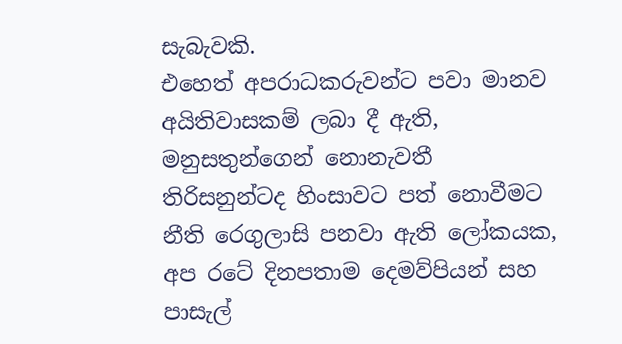සැබැවකි.
එහෙත් අපරාධකරුවන්ට පවා මානව අයිතිවාසකම් ලබා දී ඇති, මනුසතුන්ගෙන් නොනැවතී තිරිසනුන්ටද හිංසාවට පත් නොවීමට නීති රෙගුලාසි පනවා ඇති ලෝකයක, අප රටේ දිනපතාම දෙමව්පියන් සහ පාසැල්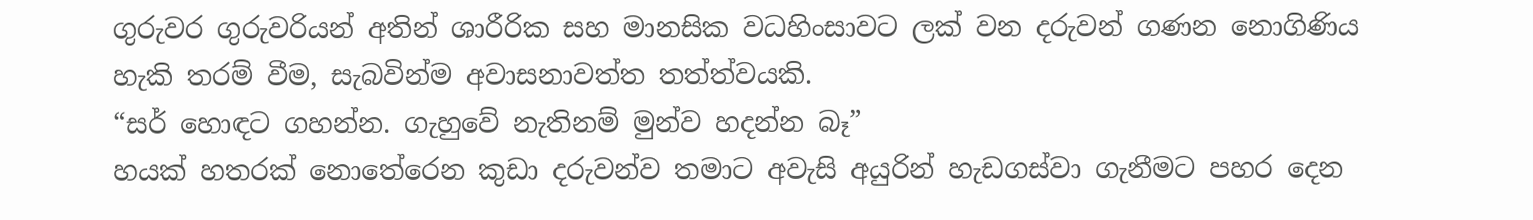ගුරුවර ගුරුවරියන් අතින් ශාරීරික සහ මානසික වධහිංසාවට ලක් වන දරුවන් ගණන නොගිණිය හැකි තරම් වීම, සැබවින්ම අවාසනාවත්ත තත්ත්වයකි.
“සර් හොඳට ගහන්න. ගැහුවේ නැතිනම් මුන්ව හදන්න බෑ”
හයක් හතරක් නොතේරෙන කුඩා දරුවන්ව තමාට අවැසි අයුරින් හැඩගස්වා ගැනීමට පහර දෙන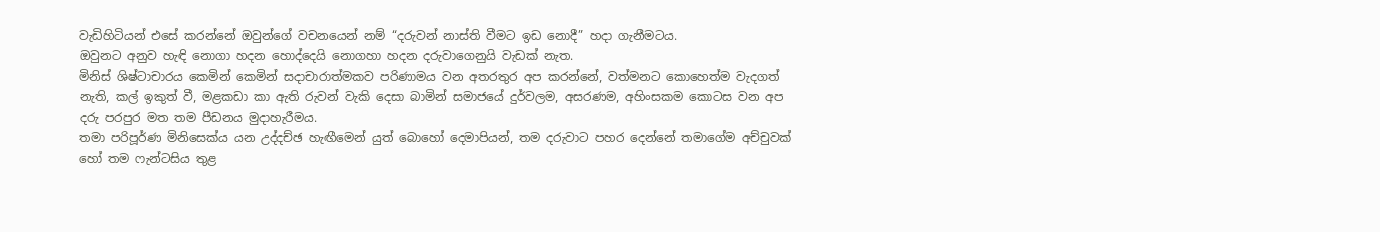වැඩිහිටියන් එසේ කරන්නේ ඔවුන්ගේ වචනයෙන් නම් “දරුවන් නාස්ති වීමට ඉඩ නොදී” හදා ගැනීමටය.
ඔවුනට අනුව හැඳි නොගා හදන හොද්දෙයි නොගහා හදන දරුවාගෙනුයි වැඩක් නැත.
මිනිස් ශිෂ්ටාචාරය කෙමින් කෙමින් සදාචාරාත්මකව පරිණාමය වන අතරතුර අප කරන්නේ, වත්මනට කොහෙත්ම වැදගත් නැති, කල් ඉකුත් වී, මළකඩා කා ඇති රුවන් වැකි දෙසා බාමින් සමාජයේ දුර්වලම, අසරණම, අහිංසකම කොටස වන අප දරු පරපුර මත තම පීඩනය මුදාහැරීමය.
තමා පරිපූර්ණ මිනිසෙක්ය යන උද්දච්ඡ හැඟීමෙන් යුත් බොහෝ දෙමාපියන්, තම දරුවාට පහර දෙන්නේ තමාගේම අච්චුවක් හෝ තම ෆැන්ටසිය තුළ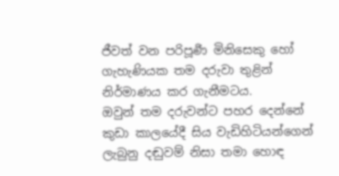ජීවත් වන පරිපූර්‍ණ මිනිසෙකු හෝ ගැහැණියක තම දරුවා තුළින් නිර්මාණය කර ගැනීමටය.
ඔවුන් තම දරුවන්ට පහර දෙන්නේ කුඩා කාලයේදී සිය වැඩිහිටියන්ගෙන් ලැබුනු දඬුවම් නිසා තමා හොඳ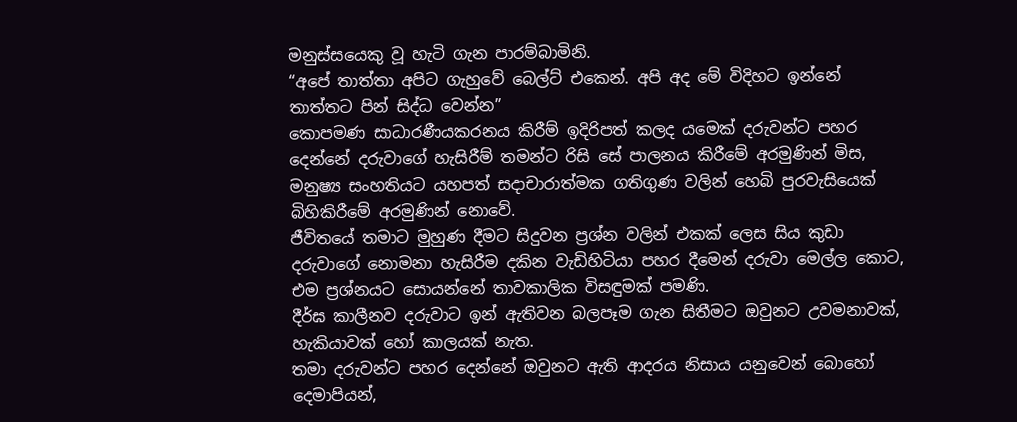මනුස්සයෙකු වූ හැටි ගැන පාරම්බාමිනි.
“අපේ තාත්තා අපිට ගැහුවේ බෙල්ට් එකෙන්. අපි අද මේ විදිහට ඉන්නේ තාත්තට පින් සිද්ධ වෙන්න”
කොපමණ සාධාරණීයකරනය කිරීම් ඉදිරිපත් කලද යමෙක් දරුවන්ට පහර දෙන්නේ දරුවාගේ හැසිරීම් තමන්ට රිසි සේ පාලනය කිරීමේ අරමුණින් මිස, මනුෂ්‍ය සංහතියට යහපත් සදාචාරාත්මක ගතිගුණ වලින් හෙබි පුරවැසියෙක් බිහිකිරීමේ අරමුණින් නොවේ.
ජීවිතයේ තමාට මුහුණ දීමට සිදුවන ප්‍රශ්න වලින් එකක් ලෙස සිය කුඩා දරුවාගේ නොමනා හැසිරීම දකින වැඩිහිටියා පහර දීමෙන් දරුවා මෙල්ල කොට, එම ප්‍රශ්නයට සොයන්නේ තාවකාලික විසඳුමක් පමණි.
දීර්ඝ කාලීනව දරුවාට ඉන් ඇතිවන බලපෑම ගැන සිතීමට ඔවුනට උවමනාවක්, හැකියාවක් හෝ කාලයක් නැත.
තමා දරුවන්ට පහර දෙන්නේ ඔවුනට ඇති ආදරය නිසාය යනුවෙන් බොහෝ දෙමාපියන්,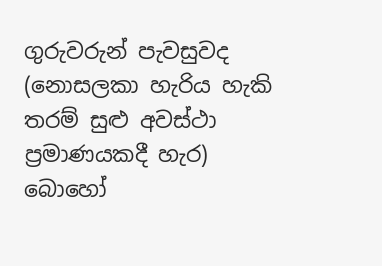ගුරුවරුන් පැවසුවද (නොසලකා හැරිය හැකි තරම් සුළු අවස්ථා ප්‍රමාණයකදී හැර) බොහෝ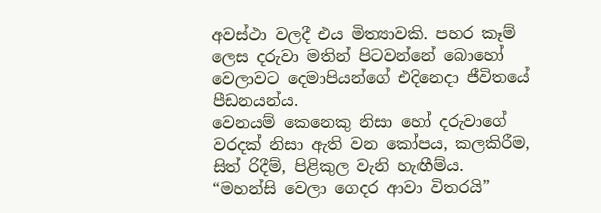අවස්ථා වලදී එය මිත්‍යාවකි. පහර කෑම් ලෙස දරුවා මතින් පිටවන්නේ බොහෝ වෙලාවට දෙමාපියන්ගේ එදිනෙදා ජීවිතයේ පීඩනයන්ය.
වෙනයම් කෙනෙකු නිසා හෝ දරුවාගේ වරදක් නිසා ඇති වන කෝපය, කලකිරීම, සිත් රිදීම්, පිළිකුල වැනි හැඟීම්ය.
“මහන්සි වෙලා ගෙදර ආවා විතරයි”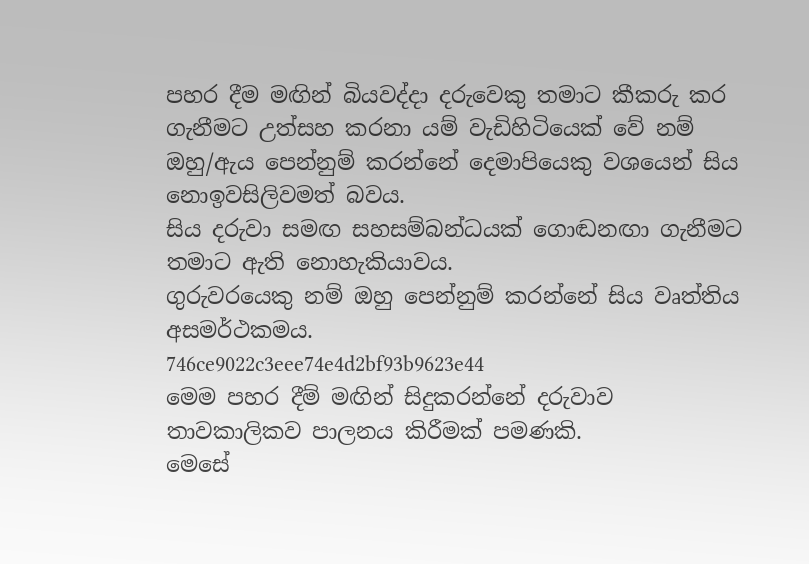පහර දීම මඟින් බියවද්දා දරුවෙකු තමාට කීකරු කර ගැනීමට උත්සහ කරනා යම් වැඩිහිටියෙක් වේ නම් ඔහු/ඇය පෙන්නුම් කරන්නේ දෙමාපියෙකු වශයෙන් සිය නොඉවසිලිවමත් බවය.
සිය දරුවා සමඟ සහසම්බන්ධයක් ගොඬනඟා ගැනීමට තමාට ඇති නොහැකියාවය.
ගුරුවරයෙකු නම් ඔහු පෙන්නුම් කරන්නේ සිය වෘත්තිය අසමර්ථකමය.
746ce9022c3eee74e4d2bf93b9623e44
මෙම පහර දීම් මඟින් සිදුකරන්නේ දරුවාව තාවකාලිකව පාලනය කිරීමක් පමණකි.
මෙසේ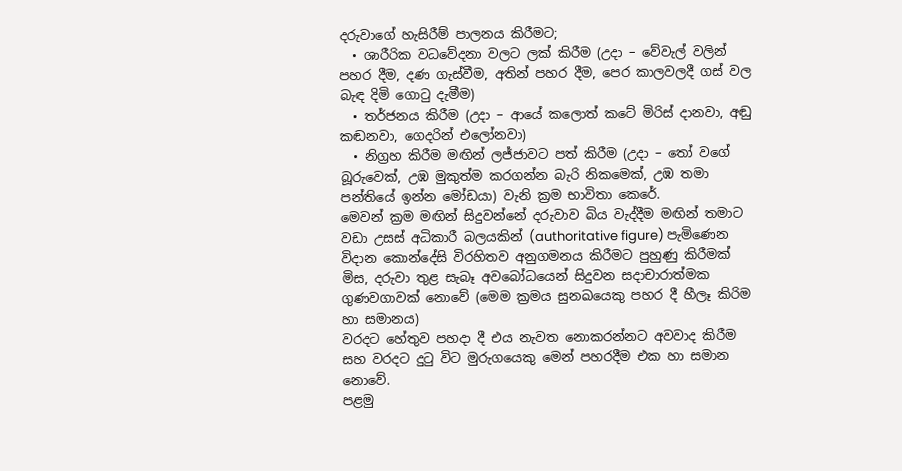දරුවාගේ හැසිරීම් පාලනය කිරීමට;
  • ශාරීරික වධවේදනා වලට ලක් කිරීම (උදා – වේවැල් වලින් පහර දීම, දණ ගැස්වීම, අතින් පහර දීම, පෙර කාලවලදී ගස් වල බැඳ දිමි ගොටු දැමීම)
  • තර්ජනය කිරීම (උදා – ආයේ කලොත් කටේ මිරිස් දානවා, අඬු කඬනවා, ගෙදරින් එලෝනවා)
  • නිග්‍රහ කිරීම මඟින් ලජ්ජාවට පත් කිරීම (උදා – තෝ වගේ බූරුවෙක්, උඹ මුකුත්ම කරගන්න බැරි නිකමෙක්, උඹ තමා පන්තියේ ඉන්න මෝඩයා) වැනි ක්‍රම භාවිතා කෙරේ.
මෙවන් ක්‍රම මඟින් සිදුවන්නේ දරුවාව බිය වැද්දීම මඟින් තමාට වඩා උසස් අධිකාරී බලයකින් (authoritative figure) පැමිණෙන විදාන කොන්දේසි විරහිතව අනුගමනය කිරීමට පුහුණු කිරීමක් මිස, දරුවා තුළ සැබෑ අවබෝධයෙන් සිදුවන සදාචාරාත්මක ගුණවගාවක් නොවේ (මෙම ක්‍රමය සුනඛයෙකු පහර දී හීලෑ කිරිම හා සමානය)
වරදට හේතුව පහදා දී එය නැවත නොකරන්නට අවවාද කිරීම සහ වරදට දුටු විට මුරුගයෙකු මෙන් පහරදීම එක හා සමාන නොවේ.
පළමු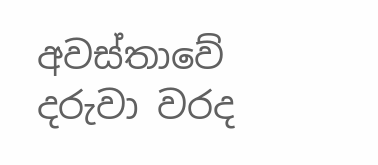අවස්තාවේ දරුවා වරද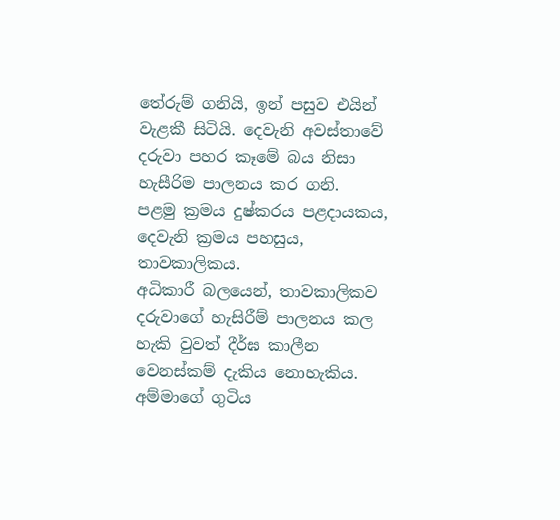තේරුම් ගනියි, ඉන් පසුව එයින් වැළකී සිටියි. දෙවැනි අවස්තාවේ දරුවා පහර කෑමේ බය නිසා හැසීරිම පාලනය කර ගනි.
පළමු ක්‍රමය දුෂ්කරය පළදායකය, දෙවැනි ක්‍රමය පහසුය, තාවකාලිකය.
අධිකාරී බලයෙන්, තාවකාලිකව දරුවාගේ හැසිරීම් පාලනය කල හැකි වුවත් දීර්ඝ කාලීන වෙනස්කම් දැකිය නොහැකිය.
අම්මාගේ ගුටිය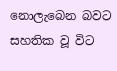නොලැබෙන බවට සහතික වූ විට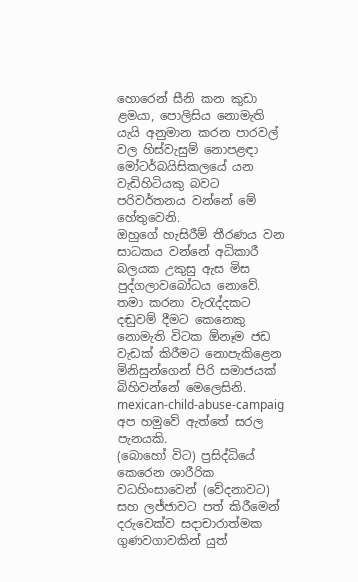හොරෙන් සීනි කන කුඩා ළමයා, පොලිසිය නොමැති යැයි අනුමාන කරන පාරවල් වල හිස්වැසුම් නොපළඳා මෝටර්බයිසිකලයේ යන වැඩිහිටියකු බවට පරිවර්තනය වන්නේ මේ හේතුවෙනි.
ඔහුගේ හැසිරීම් තීරණය වන සාධකය වන්නේ අධිකාරී බලයක උකුසු ඇස මිස පුද්ගලාවබෝධය නොවේ.
තමා කරනා වැරැද්දකට දඬුවම් දීමට කෙනෙකු නොමැති විටක ඕනෑම ජඩ වැඩක් කිරීමට නොපැකිළෙන මිනිසුන්ගෙන් පිරි සමාජයක් බිහිවන්නේ මෙලෙසිනි.
mexican-child-abuse-campaig
අප හමුවේ ඇත්තේ සරල පැනයකි.
(බොහෝ විට) ප්‍රසිද්ධියේ කෙරෙන ශාරීරික වධහිංසාවෙන් (වේදනාවට) සහ ලජ්ජාවට පත් කිරීමෙන් දරුවෙක්ව සදාචාරාත්මක ගුණවගාවකින් යුත්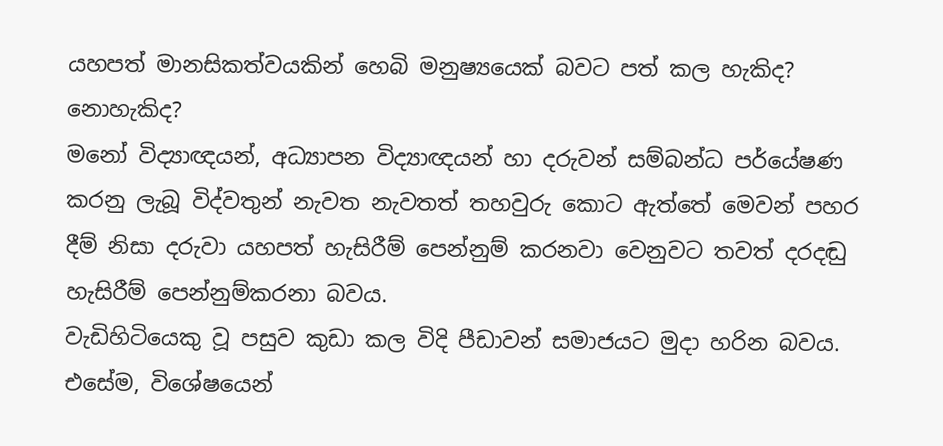යහපත් මානසිකත්වයකින් හෙබි මනුෂ්‍යයෙක් බවට පත් කල හැකිද? නොහැකිද?
මනෝ විද්‍යාඥයන්, අධ්‍යාපන විද්‍යාඥයන් හා දරුවන් සම්බන්ධ පර්යේෂණ කරනු ලැබූ විද්වතුන් නැවත නැවතත් තහවුරු කොට ඇත්තේ මෙවන් පහර දීම් නිසා දරුවා යහපත් හැසිරීම් පෙන්නුම් කරනවා වෙනුවට තවත් දරදඬු හැසිරීම් පෙන්නුම්කරනා බවය.
වැඩිහිටියෙකු වූ පසුව කුඩා කල විදි පීඩාවන් සමාජයට මුදා හරින බවය.
එසේම, විශේෂයෙන්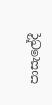පාසැලේදී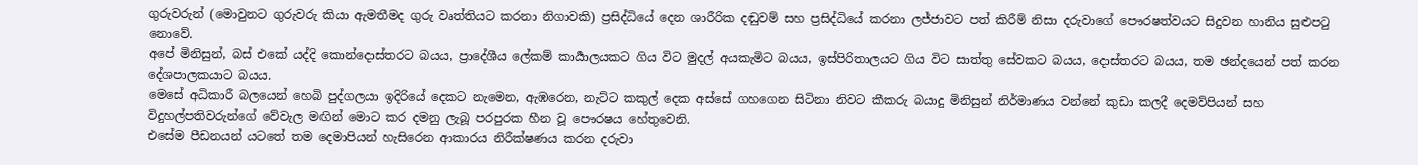ගුරුවරුන් (මොවුනට ගුරුවරු කියා ඇමතීමද ගුරු වෘත්තියට කරනා නිගාවකි) ප්‍රසිද්ධියේ දෙන ශාරීරික දඬුවම් සහ ප්‍රසිද්ධියේ කරනා ලජ්ජාවට පත් කිරීම් නිසා දරුවාගේ පෞරෂත්වයට සිදුවන හානිය සුළුපටු නොවේ.
අපේ මිනිසුන්, බස් එකේ යද්දි කොන්දොස්තරට බයය, ප්‍රාදේශීය ලේකම් කාර්‍යාලයකට ගිය විට මුදල් අයකැමිට බයය, ඉස්පිරිතාලයට ගිය විට සාත්තු සේවකට බයය, දොස්තරට බයය, තම ඡන්දයෙන් පත් කරන දේශපාලකයාට බයය.
මෙසේ අධිකාරී බලයෙන් හෙබි පුද්ගලයා ඉදිරියේ දෙකට නැමෙන, ඇඹරෙන, නැට්ට කකුල් දෙක අස්සේ ගහගෙන සිටිනා නිවට කීකරු බයාදු මිනිසුන් නිර්මාණය වන්නේ කුඩා කලදී දෙමව්පියන් සහ විදුහල්පතිවරුන්ගේ වේවැල මඟින් මොට කර දමනු ලැබූ පරපුරක හීන වූ පෞරෂය හේතුවෙනි.
එසේම පීඩනයන් යටතේ තම දෙමාපියන් හැසිරෙන ආකාරය නිරීක්ෂණය කරන දරුවා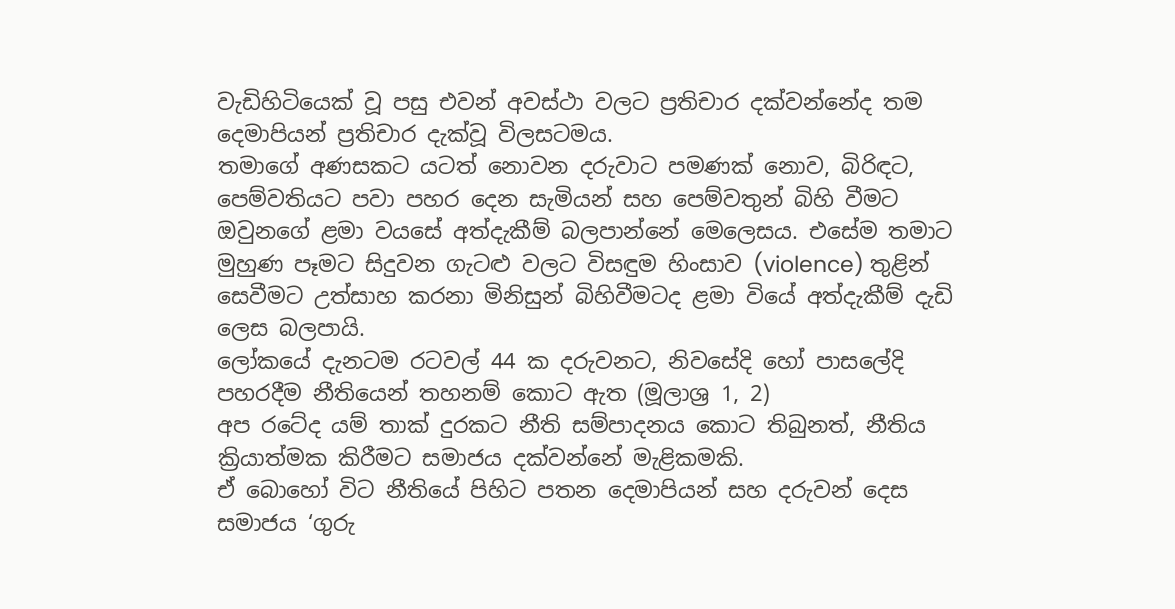වැඩිහිටියෙක් වූ පසු එවන් අවස්ථා වලට ප්‍රතිචාර දක්වන්නේද තම දෙමාපියන් ප්‍රතිචාර දැක්වූ විලසටමය.
තමාගේ අණසකට යටත් නොවන දරුවාට පමණක් නොව, බිරිඳට, පෙම්වතියට පවා පහර දෙන සැමියන් සහ පෙම්වතුන් බිහි වීමට ඔවුනගේ ළමා වයසේ අත්දැකීම් බලපාන්නේ මෙලෙසය. එසේම තමාට මුහුණ පෑමට සිදුවන ගැටළු වලට විසඳුම හිංසාව (violence) තුළින් සෙවීමට උත්සාහ කරනා මිනිසුන් බිහිවීමටද ළමා වියේ අත්දැකීම් දැඩි ලෙස බලපායි.
ලෝකයේ දැනටම රටවල් 44 ක දරුවනට, නිවසේදි හෝ පාසලේදි පහරදීම නීතියෙන් තහනම් කොට ඇත (මූලාශ්‍ර 1, 2)
අප රටේද යම් තාක් දුරකට නීති සම්පාදනය කොට තිබුනත්, නීතිය ක්‍රියාත්මක කිරීමට සමාජය දක්වන්නේ මැළිකමකි.
ඒ බොහෝ විට නීතියේ පිහිට පතන දෙමාපියන් සහ දරුවන් දෙස සමාජය ‘ගුරු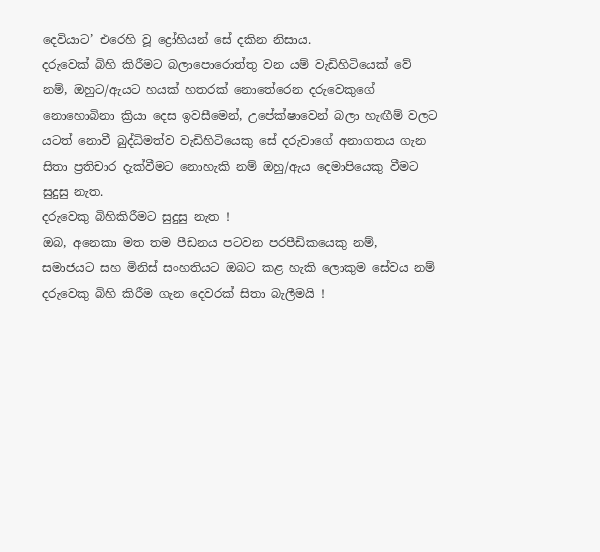දෙවියාට’ එරෙහි වූ ද්‍රෝහියන් සේ දකින නිසාය.
දරුවෙක් බිහි කිරීමට බලාපොරොත්තු වන යම් වැඩිහිටියෙක් වේ නම්, ඔහුට/ඇයට හයක් හතරක් නොතේරෙන දරුවෙකුගේ නොහොබිනා ක්‍රියා දෙස ඉවසීමෙන්, උපේක්ෂාවෙන් බලා හැඟීම් වලට යටත් නොවී බුද්ධිමත්ව වැඩිහිටියෙකු සේ දරුවාගේ අනාගතය ගැන සිතා ප්‍රතිචාර දැක්වීමට නොහැකි නම් ඔහු/ඇය දෙමාපියෙකු වීමට සුදුසු නැත.
දරුවෙකු බිහිකිරීමට සුදුසු නැත !
ඔබ, අනෙකා මත තම පීඩනය පටවන පරපීඩිකයෙකු නම්,
සමාජයට සහ මිනිස් සංහතියට ඔබට කළ හැකි ලොකුම සේවය නම් දරුවෙකු බිහි කිරීම ගැන දෙවරක් සිතා බැලීමයි !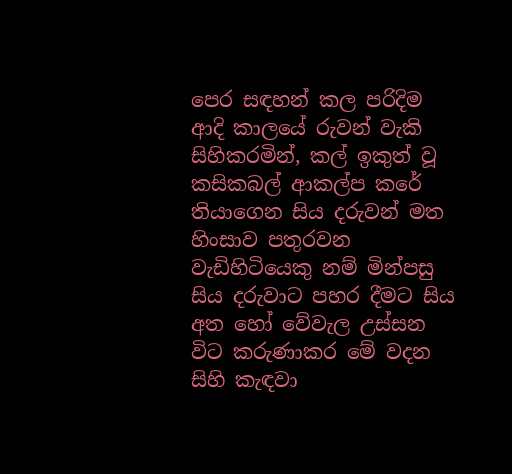පෙර සඳහන් කල පරිදිම ආදි කාලයේ රුවන් වැකි සිහිකරමින්, කල් ඉකුත් වූ කසිකබල් ආකල්ප කරේ තියාගෙන සිය දරුවන් මත හිංසාව පතුරවන වැඩිහිටියෙකු නම් මින්පසු සිය දරුවාට පහර දීමට සිය අත හෝ වේවැල උස්සන විට කරුණාකර මේ වදන සිහි කැඳවා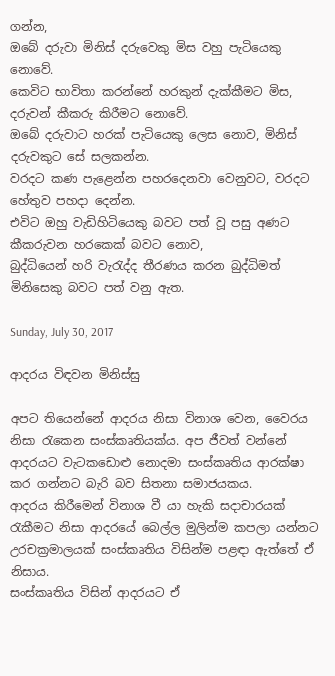ගන්න,
ඔබේ දරුවා මිනිස් දරුවෙකු මිස වහු පැටියෙකු නොවේ.
කෙවිට භාවිතා කරන්නේ හරකුන් දැක්කීමට මිස, දරුවන් කීකරු කිරීමට නොවේ.
ඔබේ දරුවාට හරක් පැටියෙකු ලෙස නොව, මිනිස් දරුවකුට සේ සලකන්න.
වරදට කණ පැළෙන්න පහරදෙනවා වෙනුවට, වරදට හේතුව පහදා දෙන්න.
එවිට ඔහු වැඩිහිටියෙකු බවට පත් වූ පසු අණට කීකරුවන හරකෙක් බවට නොව,
බුද්ධියෙන් හරි වැරැද්ද තීරණය කරන බුද්ධිමත් මිනිසෙකු බවට පත් වනු ඇත.

Sunday, July 30, 2017

ආදරය විඳවන මිනිස්සු

අපට තියෙන්නේ ආදරය නිසා විනාශ වෙන, වෛරය නිසා රැකෙන සංස්කෘතියක්ය. අප ජීවත් වන්නේ ආදරයට වැටකඩොළු නොදමා සංස්කෘතිය ආරක්ෂා කර ගන්නට බැරි බව සිතනා සමාජයකය.
ආදරය කිරීමෙන් විනාශ වී යා හැකි සදාචාරයක් රැකීමට නිසා ආදරයේ බෙල්ල මුලින්ම කපලා යන්නට උරචක්‍රමාලයක් සංස්කෘතිය විසින්ම පළඳා ඇත්තේ ඒ නිසාය.
සංස්කෘතිය විසින් ආදරයට ඒ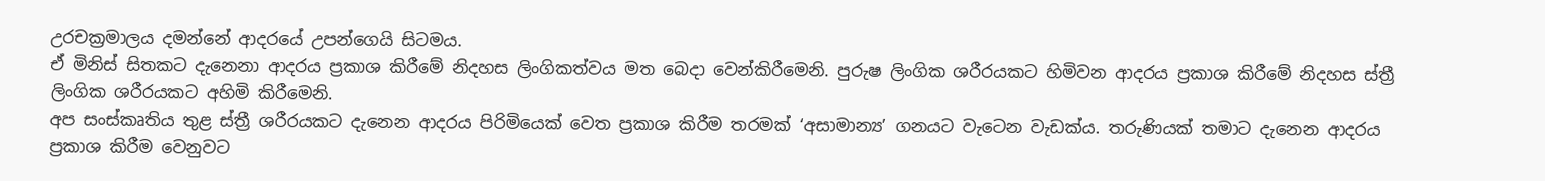උරචක්‍රමාලය දමන්නේ ආදරයේ උපන්ගෙයි සිටමය.
ඒ මිනිස් සිතකට දැනෙනා ආදරය ප්‍රකාශ කිරීමේ නිදහස ලිංගිකත්වය මත බෙදා වෙන්කිරීමෙනි. පුරුෂ ලිංගික ශරීරයකට හිමිවන ආදරය ප්‍රකාශ කිරීමේ නිදහස ස්ත්‍රී ලිංගික ශරීරයකට අහිමි කිරීමෙනි.
අප සංස්කෘතිය තුළ ස්ත්‍රී ශරීරයකට දැනෙන ආදරය පිරිමියෙක් වෙත ප්‍රකාශ කිරීම තරමක් ‘අසාමාන්‍ය’ ගනයට වැටෙන වැඩක්ය. තරුණියක් තමාට දැනෙන ආදරය ප්‍රකාශ කිරීම වෙනුවට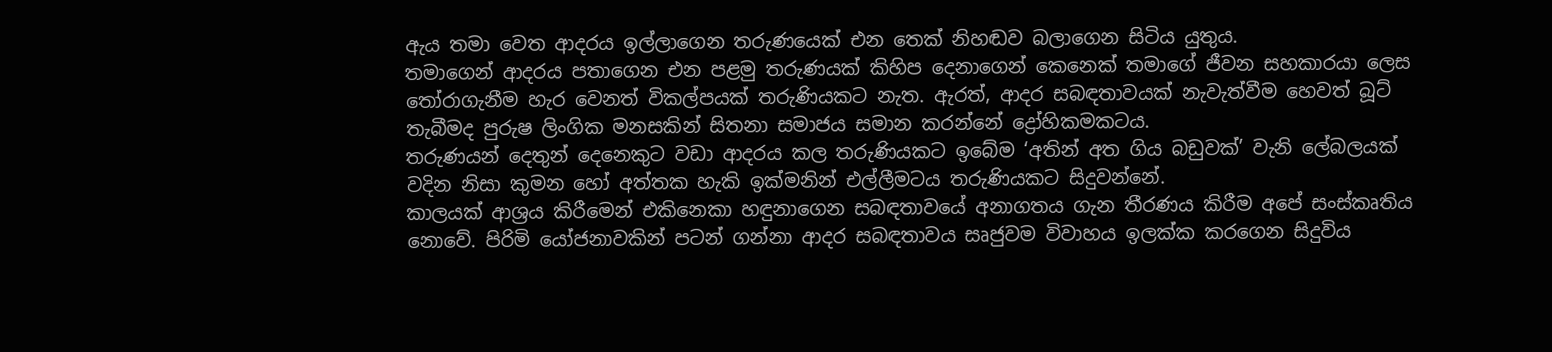ඇය තමා වෙත ආදරය ඉල්ලාගෙන තරුණයෙක් එන තෙක් නිහඬව බලාගෙන සිටිය යුතුය.
තමාගෙන් ආදරය පතාගෙන එන පළමු තරුණයක් කිහිප දෙනාගෙන් කෙනෙක් තමාගේ ජීවන සහකාරයා ලෙස තෝරාගැනීම හැර වෙනත් විකල්පයක් තරුණියකට නැත. ඇරත්, ආදර සබඳතාවයක් නැවැත්වීම හෙවත් බූට් තැබීමද පුරුෂ ලිංගික මනසකින් සිතනා සමාජය සමාන කරන්නේ ද්‍රෝහිකමකටය.
තරුණයන් දෙතුන් දෙනෙකුට වඩා ආදරය කල තරුණියකට ඉබේම ‘අතින් අත ගිය බඩුවක්’ වැනි ලේබලයක් වදින නිසා කුමන හෝ අත්තක හැකි ඉක්මනින් එල්ලීමටය තරුණියකට සිදුවන්නේ.
කාලයක් ආශ්‍රය කිරීමෙන් එකිනෙකා හඳුනාගෙන සබඳතාවයේ අනාගතය ගැන තීරණය කිරීම අපේ සංස්කෘතිය නොවේ. පිරිමි යෝජනාවකින් පටන් ගන්නා ආදර සබඳතාවය සෘජුවම විවාහය ඉලක්ක කරගෙන සිදුවිය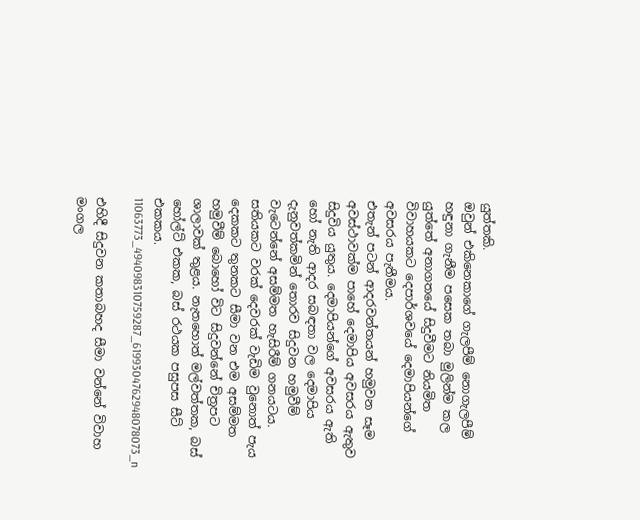යුත්තකි.
ඔවුන් එකිනෙකාගේ ගැලපීම් නොගැලපීම් හඳුනා ගැනීම පසෙක තබා මුලින්ම කල යුත්තේ අනාගතයේ සිදුවීමට නියමිත විවාහයකට දෙපාර්ශවයේ දෙමාපියන්ගේ අවසරය පැතීමය.
එතැන් පටන් ආදරවන්තයන් හමුවන සෑම අවස්ථාවක්ම පාහේ දෙමාපිය අවසරය ඇතුව සිදුවිය යුතුය. දෙමාපියන්ගේ අවසරය ඇති හෝ නැති ආදර සබඳතා වල දෙමාපිය දැනුවත්කමින් තොරව සිදුවන හමුවීම් වැටෙන්නේ අසම්මත හැසිරීම් ගනයටය.
සතියකට වරක් දෙවරක් වැඩිම වුනොත් පැය දෙකකට තුනකට සීමා වන එම අසම්මත හමුවීම් බොහෝ විට සිදුවන්නේ චිත්‍රපට ශාලාවක් තුළය. නැතහොත් මල්වත්තක, බස් හෝල්ට් එකක, බස් රථයක පසුපස සීට් එකකය.
11063773_494098310759287_6199304762948078073_n

එහිදී සිදුවන කතාබහද සීමා වන්නේ විවාහ මංගල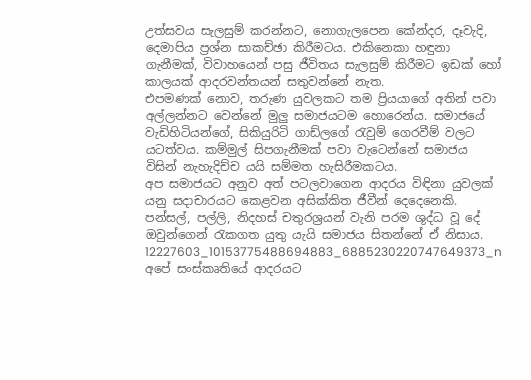උත්සවය සැලසුම් කරන්නට, නොගැලපෙන කේන්දර, දෑවැදි, දෙමාපිය ප්‍රශ්න සාකච්ඡා කිරීමටය. එකිනෙකා හඳුනා ගැනීමක්, විවාහයෙන් පසු ජීවිතය සැලසුම් කිරීමට ඉඩක් හෝ කාලයක් ආදරවන්තයන් සතුවන්නේ නැත.
එපමණක් නොව, තරුණ යුවලකට තම ප්‍රියයාගේ අතින් පවා අල්ලන්නට වෙන්නේ මුලු සමාජයටම හොරෙන්ය. සමාජයේ වැඩිහිටියන්ගේ, සිකියුරිටි ගාඩ්ලගේ රැවුම් ගෙරවීම් වලට යටත්වය. කම්මුල් සිපගැනීමක් පවා වැටෙන්නේ සමාජය විසින් නැහැදිච්ච යයි සම්මත හැසිරීමකටය.
අප සමාජයට අනුව අත් පටලවාගෙන ආදරය විඳිනා යුවලක් යනු සදාචාරයට කෙළවන අසික්කිත ජීවීන් දෙදෙනෙකි. පන්සල්, පල්ලි, නිදහස් චතුරශ්‍රයන් වැනි පරම ශුද්ධ වූ දේ ඔවුන්ගෙන් රැකගත යුතු යැයි සමාජය සිතන්නේ ඒ නිසාය.
12227603_10153775488694883_6885230220747649373_n
අපේ සංස්කෘතියේ ආදරයට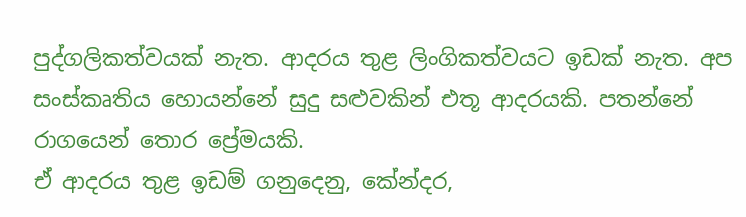පුද්ගලිකත්වයක් නැත. ආදරය තුළ ලිංගිකත්වයට ඉඩක් නැත. අප සංස්කෘතිය හොයන්නේ සුදු සළුවකින් එතූ ආදරයකි. පතන්නේ රාගයෙන් තොර ප්‍රේමයකි.
ඒ ආදරය තුළ ඉඩම් ගනුදෙනු, කේන්දර,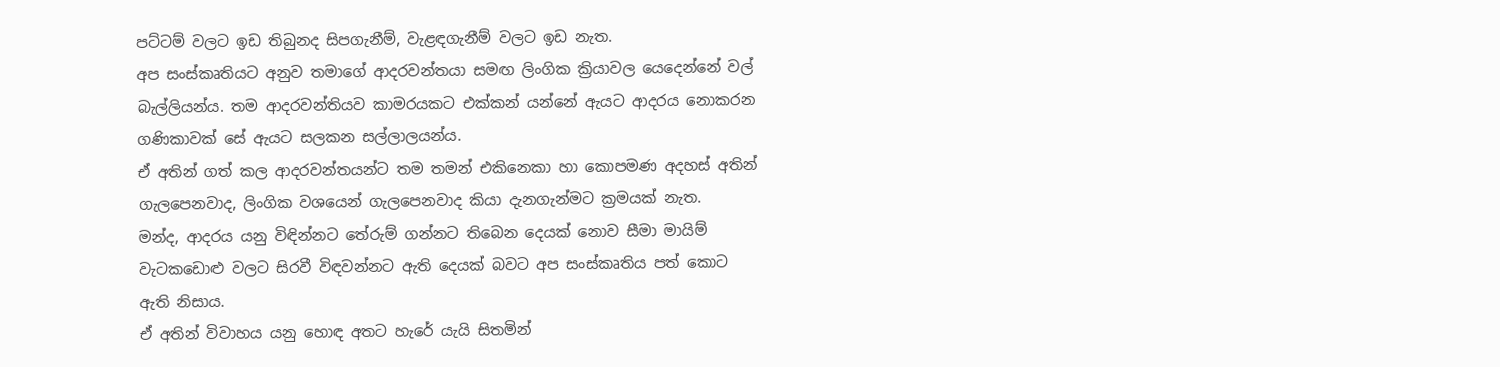පට්ටම් වලට ඉඩ තිබුනද සිපගැනීම්, වැළඳගැනීම් වලට ඉඩ නැත.
අප සංස්කෘතියට අනුව තමාගේ ආදරවන්තයා සමඟ ලිංගික ක්‍රියාවල යෙදෙන්නේ වල් බැල්ලියන්ය. තම ආදරවන්තියව කාමරයකට එක්කන් යන්නේ ඇයට ආදරය නොකරන ගණිකාවක් සේ ඇයට සලකන සල්ලාලයන්ය.
ඒ අතින් ගත් කල ආදරවන්තයන්ට තම තමන් එකිනෙකා හා කොපමණ අදහස් අතින් ගැලපෙනවාද, ලිංගික වශයෙන් ගැලපෙනවාද කියා දැනගැන්මට ක්‍රමයක් නැත.
මන්ද, ආදරය යනු විඳින්නට තේරුම් ගන්නට තිබෙන දෙයක් නොව සීමා මායිම් වැටකඩොළු වලට සිරවී විඳවන්නට ඇති දෙයක් බවට අප සංස්කෘතිය පත් කොට ඇති නිසාය.
ඒ අතින් විවාහය යනු හොඳ අතට හැරේ යැයි සිතමින්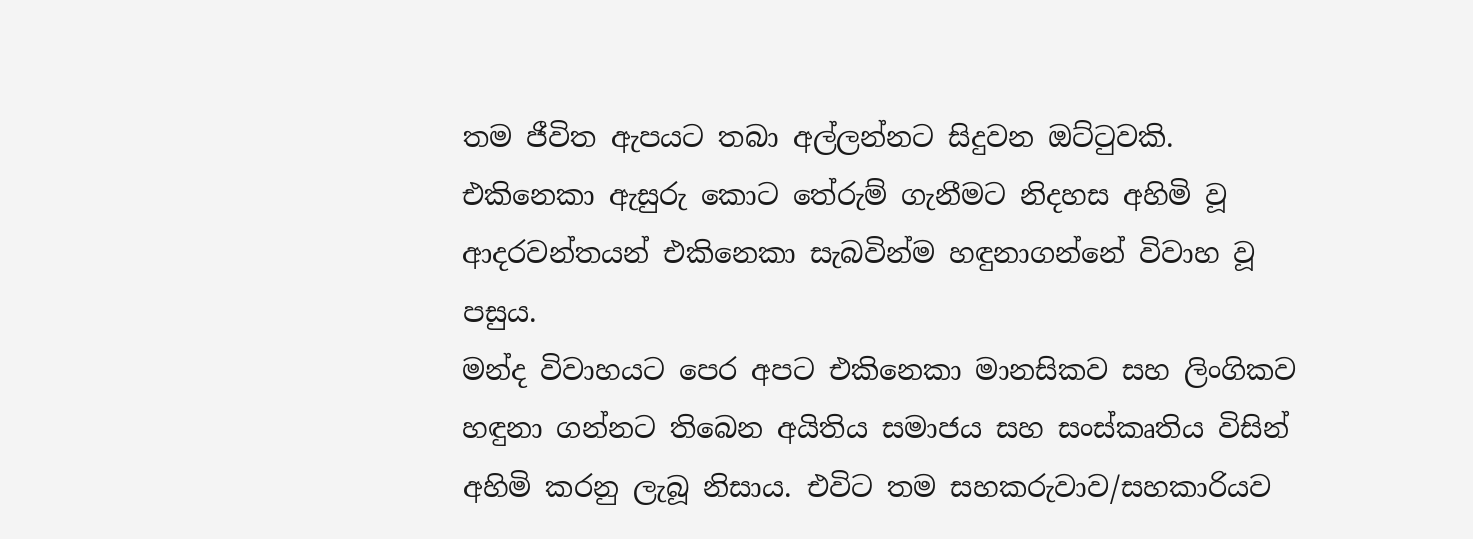තම ජීවිත ඇපයට තබා අල්ලන්නට සිදුවන ඔට්ටුවකි.
එකිනෙකා ඇසුරු කොට තේරුම් ගැනීමට නිදහස අහිමි වූ ආදරවන්තයන් එකිනෙකා සැබවින්ම හඳුනාගන්නේ විවාහ වූ පසුය.
මන්ද විවාහයට පෙර අපට එකිනෙකා මානසිකව සහ ලිංගිකව හඳුනා ගන්නට තිබෙන අයිතිය සමාජය සහ සංස්කෘතිය විසින් අහිමි කරනු ලැබූ නිසාය. එවිට තම සහකරුවාව/සහකාරියව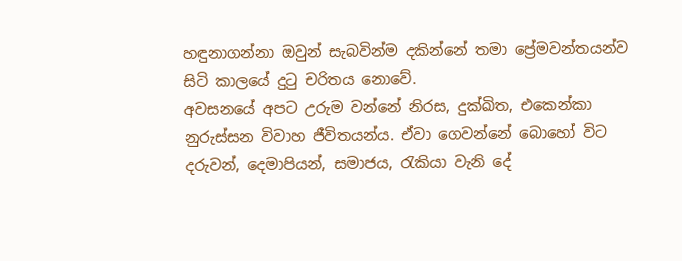හඳුනාගන්නා ඔවුන් සැබවින්ම දකින්නේ තමා ප්‍රේමවන්තයන්ව සිටි කාලයේ දුටු චරිතය නොවේ.
අවසනයේ අපට උරුම වන්නේ නිරස, දුක්ඛිත, එකෙන්කා නුරුස්සන විවාහ ජීවිතයන්ය. ඒවා ගෙවන්නේ බොහෝ විට දරුවන්, දෙමාපියන්, සමාජය, රැකියා වැනි දේ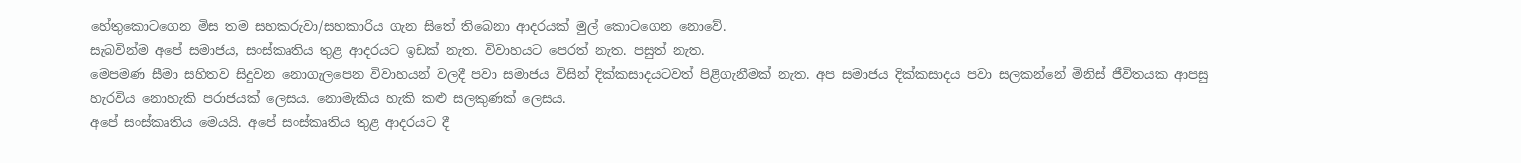හේතුකොටගෙන මිස තම සහකරුවා/සහකාරිය ගැන සිතේ තිබෙනා ආදරයක් මුල් කොටගෙන නොවේ.
සැබවින්ම අපේ සමාජය, සංස්කෘතිය තුළ ආදරයට ඉඩක් නැත. විවාහයට පෙරත් නැත. පසුත් නැත.
මෙපමණ සීමා සහිතව සිදුවන නොගැලපෙන විවාහයන් වලදී පවා සමාජය විසින් දික්කසාදයටවත් පිළිගැනීමක් නැත. අප සමාජය දික්කසාදය පවා සලකන්නේ මිනිස් ජීවිතයක ආපසු හැරවිය නොහැකි පරාජයක් ලෙසය. නොමැකිය හැකි කළු සලකුණක් ලෙසය.
අපේ සංස්කෘතිය මෙයයි. අපේ සංස්කෘතිය තුළ ආදරයට දී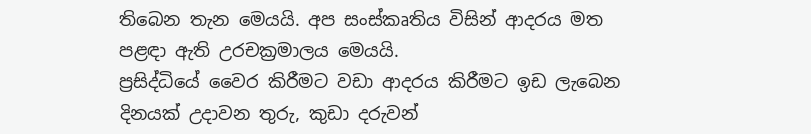තිබෙන තැන මෙයයි. අප සංස්කෘතිය විසින් ආදරය මත පළඳා ඇති උරචක්‍රමාලය මෙයයි.
ප්‍රසිද්ධියේ වෛර කිරීමට වඩා ආදරය කිරීමට ඉඩ ලැබෙන දිනයක් උදාවන තුරු, කුඩා දරුවන්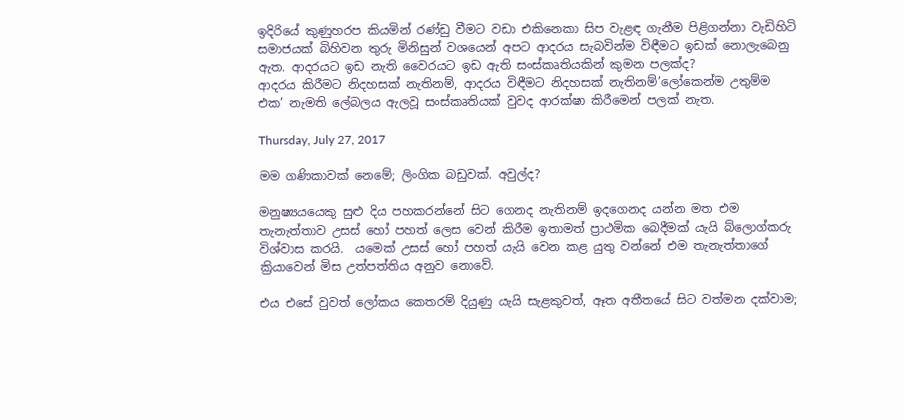ඉදිරියේ කුණුහරප කියමින් රණ්ඩු වීමට වඩා එකිනෙකා සිප වැළඳ ගැනීම පිළිගන්නා වැඩිහිටි සමාජයක් බිහිවන තුරු මිනිසුන් වශයෙන් අපට ආදරය සැබවින්ම විඳීමට ඉඩක් නොලැබෙනු ඇත. ආදරයට ඉඩ නැති වෛරයට ඉඩ ඇති සංස්කෘතියකින් කුමන පලක්ද?
ආදරය කිරීමට නිදහසක් නැතිනම්, ආදරය විඳීමට නිදහසක් නැතිනම්’ලෝකෙන්ම උතුම්ම එක’ නැමති ලේබලය ඇලවූ සංස්කෘතියක් වුවද ආරක්ෂා කිරීමෙන් පලක් නැත.

Thursday, July 27, 2017

මම ගණිකාවක් නෙමේ; ලිංගික බඩුවක්. අවුල්ද?

මනුෂ්‍යයයෙකු සුළු දිය පහකරන්නේ සිට ගෙනද නැතිනම් ඉදගෙනද යන්න මත එම තැනැත්තාව උසස් හෝ පහත් ලෙස වෙන් කිරීම ඉතාමත් ප්‍රාථමික බෙදීමක් යැයි බ්ලොග්කරු විශ්වාස කරයි.  යමෙක් උසස් හෝ පහත් යැයි වෙන කළ යුතු වන්නේ එම තැනැත්තාගේ ක්‍රියාවෙන් මිස උත්පත්තිය අනුව නොවේ.

එය එසේ වුවත් ලෝකය කෙතරම් දියුණු යැයි සැළකුවත්, ඈත අතීතයේ සිට වත්මන දක්වාම;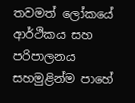තවමත් ලෝකයේ ආර්ථිකය සහ පරිපාලනය සහමුළින්ම පාහේ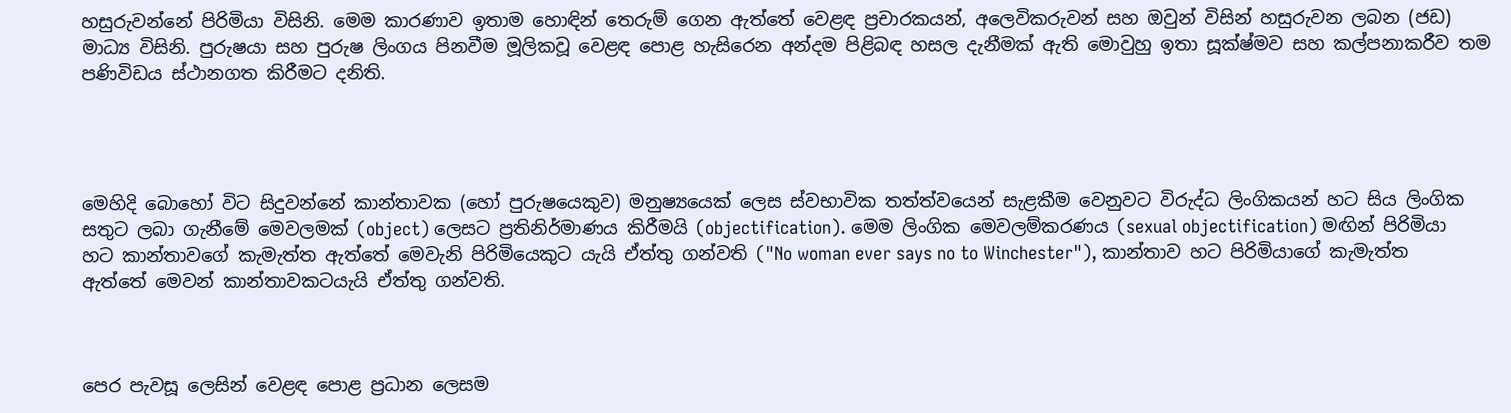හසුරුවන්නේ පිරිමියා විසිනි. මෙම කාරණාව ඉතාම හොඳින් තෙරුම් ගෙන ඇත්තේ වෙළඳ ප්‍රචාරකයන්, අලෙවිකරුවන් සහ ඔවුන් විසින් හසුරුවන ලබන (ජඩ) මාධ්‍ය විසිනි. පුරුෂයා සහ පුරුෂ ලිංගය පිනවීම මූලිකවූ වෙළඳ පොළ හැසිරෙන අන්දම පිළිබඳ හසල දැනීමක් ඇති මොවුහු ඉතා සූක්ෂ්මව සහ කල්පනාකරීව තම පණිවිඩය ස්ථානගත කිරීමට දනිති.




මෙහිදි බොහෝ විට සිදුවන්නේ කාන්තාවක (හෝ පුරුෂයෙකුව) මනුෂ්‍යයෙක් ලෙස ස්වභාවික තත්ත්වයෙන් සැළකීම වෙනුවට විරුද්ධ ලිංගිකයන් හට සිය ලිංගික සතුට ලබා ගැනීමේ මෙවලමක් (object) ලෙසට ප්‍රතිනිර්මාණය කිරීමයි (objectification). මෙම ලිංගික මෙවලම්කරණය (sexual objectification) මඟින් පිරිමියා හට කාන්තාවගේ කැමැත්ත ඇත්තේ මෙවැනි පිරිමියෙකුට යැයි ඒත්තු ගන්වති ("No woman ever says no to Winchester"), කාන්තාව හට පිරිමියාගේ කැමැත්ත ඇත්තේ මෙවන් කාන්තාවකටයැයි ඒත්තු ගන්වති.



පෙර පැවසූ ලෙසින් වෙළඳ පොළ ප්‍රධාන ලෙසම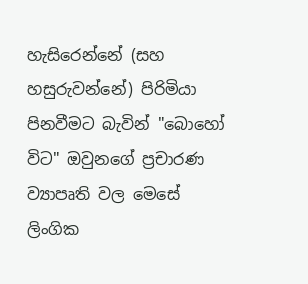හැසිරෙන්නේ (සහ හසුරුවන්නේ) පිරිමියා පිනවීමට බැවින් "බොහෝ විට" ඔවුනගේ ප්‍රචාරණ ව්‍යාපෘති වල මෙසේ ලිංගික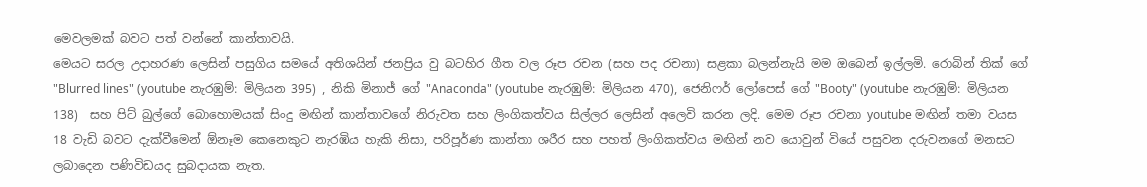මෙවලමක් බවට පත් වන්නේ කාන්තාවයි.
මෙයට සරල උදාහරණ ලෙසින් පසුගිය සමයේ අතිශයින් ජනප්‍රිය වු බටහිර ගීත වල රූප රචන (සහ පද රචනා) සළකා බලන්නැයි මම ඔබෙන් ඉල්ලමි. රොබින් තික් ගේ "Blurred lines" (youtube නැරඹුම්: මිලියන 395) , නිකි මිනාජ් ගේ "Anaconda" (youtube නැරඹුම්: මිලියන 470), ජෙනිෆර් ලෝපෙස් ගේ "Booty" (youtube නැරඹුම්: මිලියන 138)  සහ පිට් බුල්ගේ බොහොමයක් සිංදු මඟින් කාන්තාවගේ නිරුවත සහ ලිංගිකත්වය සිල්ලර ලෙසින් අලෙවි කරන ලදි. මෙම රූප රචනා youtube මඟින් තමා වයස 18 වැඩි බවට දැක්වීමෙන් ඕනෑම කෙනෙකුට නැරඹිය හැකි නිසා, පරිපූර්ණ කාන්තා ශරීර සහ පහත් ලිංගිකත්වය මඟින් නව යොවුන් වියේ පසුවන දරුවනගේ මනසට ලබාදෙන පණිවිඩයද සුබදායක නැත.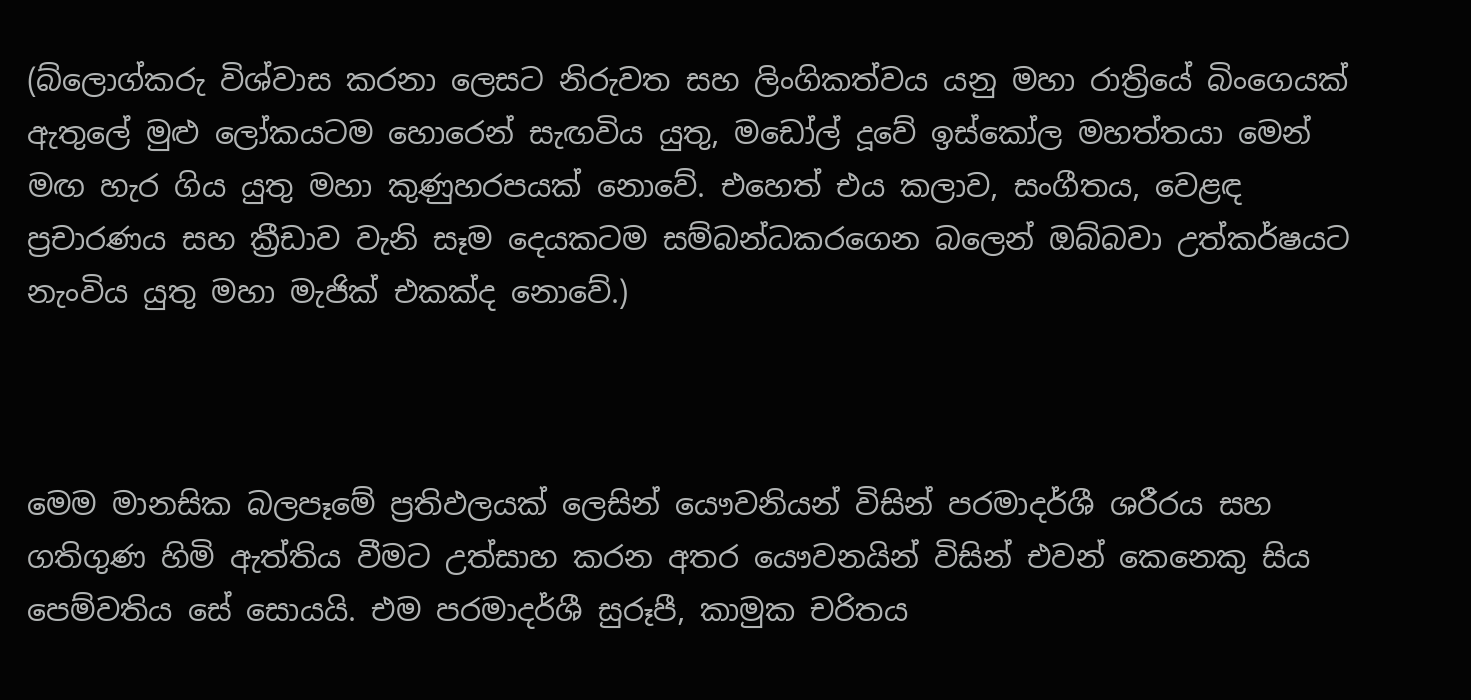(බ්ලොග්කරු විශ්වාස කරනා ලෙසට නිරුවත සහ ලිංගිකත්වය යනු මහා රාත්‍රියේ බිංගෙයක් ඇතුලේ මුළු ලෝකයටම හොරෙන් සැඟවිය යුතු, මඩෝල් දූවේ ඉස්කෝල මහත්තයා මෙන් මඟ හැර ගිය යුතු මහා කුණුහරපයක් නොවේ. එහෙත් එය කලාව, සංගීතය, වෙළඳ ප්‍රචාරණය සහ ක්‍රීඩාව වැනි සෑම දෙයකටම සම්බන්ධකරගෙන බලෙන් ඔබ්බවා උත්කර්ෂයට නැංවිය යුතු මහා මැජික් එකක්ද නොවේ.)



මෙම මානසික බලපෑමේ ප්‍රතිඵලයක් ලෙසින් යෞවනියන් විසින් පරමාදර්ශී ශරීරය සහ ගතිගුණ හිමි ඇත්තිය වීමට උත්සාහ කරන අතර යෞවනයින් විසින් එවන් කෙනෙකු සිය පෙම්වතිය සේ සොයයි. එම පරමාදර්ශී සුරූපී, කාමුක චරිතය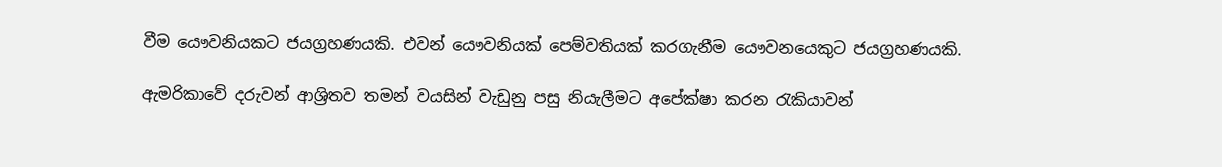වීම යෞවනියකට ජයග්‍රහණයකි. එවන් යෞවනියක් පෙම්වතියක් කරගැනීම යෞවනයෙකුට ජයග්‍රහණයකි.

ඇමරිකාවේ දරුවන් ආශ්‍රිතව තමන් වයසින් වැඩුනු පසු නියැලීමට අපේක්ෂා කරන රැකියාවන්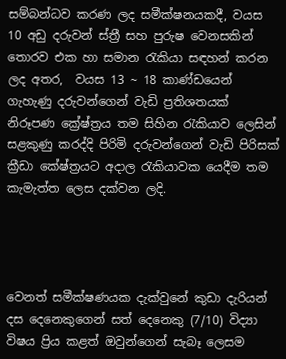සම්බන්ධව කරණ ලද සමීක්ෂනයකදී, වයස 10 අඩු දරුවන් ස්ත්‍රී සහ පුරුෂ වෙනසකින් තොරව එක හා සමාන රැකියා සඳහන් කරන ලද අතර,  වයස 13 ~ 18 කාණ්ඩයෙන් ගැහැණු දරුවන්ගෙන් වැඩි ප්‍රතිශතයක් නිරූපණ ක්‍රේෂ්ත්‍රය තම සිහින රැකියාව ලෙසින් සළකුණු කරද්දි පිරිමි දරුවන්ගෙන් වැඩි පිරිසක් ක්‍රීඩා කේෂ්ත්‍රයට අදාල රැකියාවක යෙදීම තම කැමැත්ත ලෙස දක්වන ලදි.




වෙනත් සමීක්ෂණයක දැක්වුනේ කුඩා දැරියන් දස දෙනෙකුගෙන් සත් දෙනෙකු (7/10) විද්‍යා විෂය ප්‍රිය කළත් ඔවුන්ගෙන් සැබෑ ලෙසම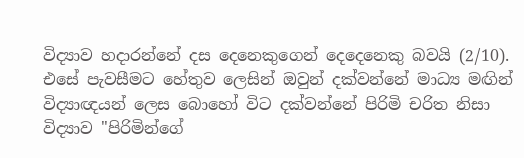විද්‍යාව හදාරන්නේ දස දෙනෙකුගෙන් දෙදෙනෙකු බවයි (2/10).  එසේ පැවසීමට හේතුව ලෙසින් ඔවුන් දක්වන්නේ මාධ්‍ය මඟින් විද්‍යාඥයන් ලෙස බොහෝ විට දක්වන්නේ පිරිමි චරිත නිසා විද්‍යාව "පිරිමින්ගේ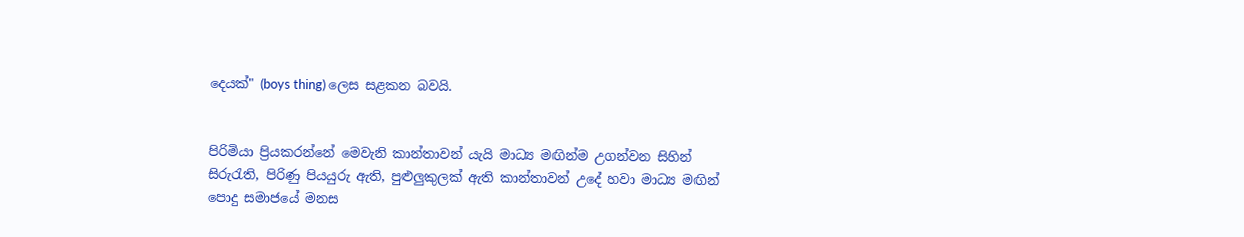දෙයක්" (boys thing) ලෙස සළකන බවයි.


පිරිමියා ප්‍රියකරන්නේ මෙවැනි කාන්තාවන් යැයි මාධ්‍ය මඟින්ම උගන්වන සිහින් සිරුරැති, පිරිණු පියයුරු ඇති, පුළුලුකුලක් ඇති කාන්තාවන් උදේ හවා මාධ්‍ය මඟින් පොදු සමාජයේ මනස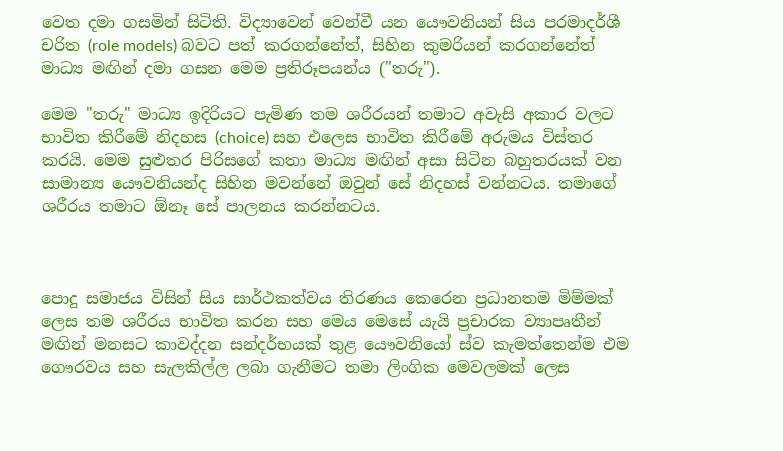වෙත දමා ගසමින් සිටිති. විද්‍යාවෙන් වෙන්වී යන යෞවනියන් සිය පරමාදර්ශී චරිත (role models) බවට පත් කරගන්නේත්, සිහින කුමරියන් කරගන්නේත් මාධ්‍ය මඟින් දමා ගසන මෙම ප්‍රතිරූපයන්ය ("තරු").

මෙම "තරු" මාධ්‍ය ඉදිරියට පැමිණ තම ශරීරයන් තමාට අවැසි අකාර වලට භාවිත කිරීමේ නිදහස (choice) සහ එලෙස භාවිත කිරීමේ අරුමය විස්තර කරයි. මෙම සුළුතර පිරිසගේ කතා මාධ්‍ය මඟින් අසා සිටින බහුතරයක් වන සාමාන්‍ය යෞවනියන්ද සිහින මවන්නේ ඔවුන් සේ නිදහස් වන්නටය. තමාගේ ශරීරය තමාට ඕනෑ සේ පාලනය කරන්නටය.



පොදු සමාජය විසින් සිය සාර්ථකත්වය තිරණය කෙරෙන ප්‍රධානතම මිම්මක් ලෙස තම ශරීරය භාවිත කරන සහ මෙය මෙසේ යැයි ප්‍රචාරක ව්‍යාපෘතීන් මඟින් මනසට කාවද්දන සන්දර්භයක් තුළ යෞවනියෝ ස්ව කැමත්තෙන්ම එම ගෞරවය සහ සැලකිල්ල ලබා ගැනීමට තමා ලිංගික මෙවලමක් ලෙස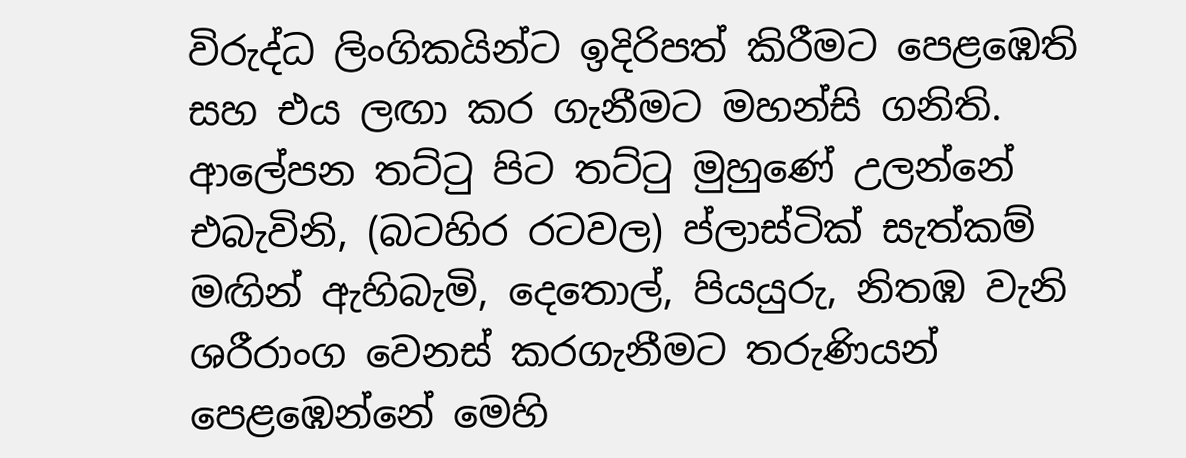විරුද්ධ ලිංගිකයින්ට ඉදිරිපත් කිරීමට පෙළඹෙති සහ එය ලඟා කර ගැනීමට මහන්සි ගනිති. ආලේපන තට්ටු පිට තට්ටු මුහුණේ උලන්නේ එබැවිනි, (බටහිර රටවල) ප්ලාස්ටික් සැත්කම් මඟින් ඇහිබැමි, දෙතොල්, පියයුරු, නිතඹ වැනි ශරීරාංග වෙනස් කරගැනීමට තරුණියන් පෙළඹෙන්නේ මෙහි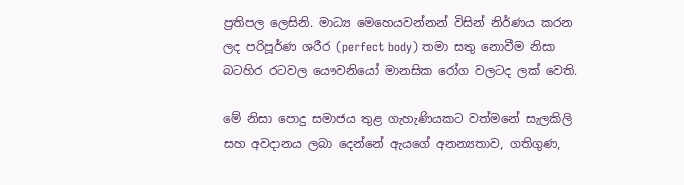ප්‍රතිපල ලෙසිනි. මාධ්‍ය මෙහෙයවන්නන් විසින් නිර්ණය කරන ලද පරිපූර්ණ ශරීර (perfect body) තමා සතු නොවීම නිසා බටහිර රටවල යෞවනියෝ මානසික රෝග වලටද ලක් වෙති.

මේ නිසා පොදු සමාජය තුළ ගැහැණියකට වත්මනේ සැලකිලි සහ අවදානය ලබා දෙන්නේ ඇයගේ අනන්‍යතාව, ගතිගුණ,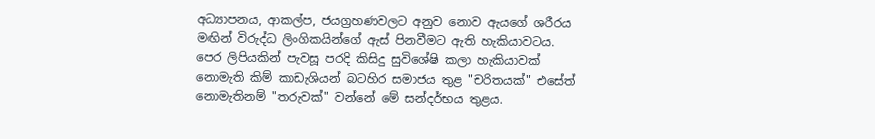අධ්‍යාපනය, ආකල්ප, ජයග්‍රහණවලට අනුව නොව ඇයගේ ශරීරය මඟින් විරුද්ධ ලිංගිකයින්ගේ ඇස් පිනවීමට ඇති හැකියාවටය. පෙර ලිපියකින් පැවසූ පරදි කිසිදු සුවිශේෂි කලා හැකියාවක් නොමැති කිම් කාඩැශියන් බටහිර සමාජය තුළ "චරිතයක්" එසේත් නොමැතිනම් "තරුවක්" වන්නේ මේ සන්දර්භය තුළය.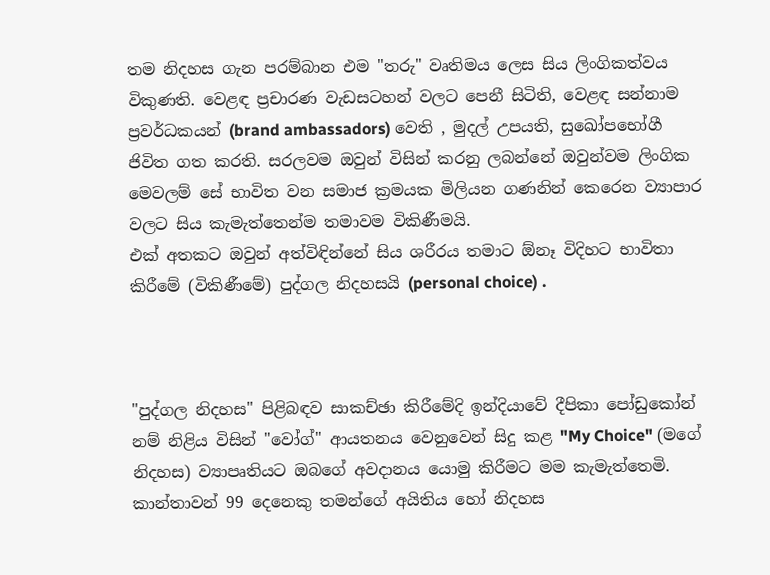තම නිදහස ගැන පරම්බාන එම "තරු" වෘතිමය ලෙස සිය ලිංගිකත්වය විකුණති. වෙළඳ ප්‍රචාරණ වැඩසටහන් වලට පෙනී සිටිති, වෙළඳ සන්නාම ප්‍රවර්ධකයන් (brand ambassadors) වෙති , මුදල් උපයති, සුඛෝපභෝගී ජිවිත ගත කරති. සරලවම ඔවුන් විසින් කරනු ලබන්නේ ඔවුන්වම ලිංගික මෙවලම් සේ භාවිත වන සමාජ ක්‍රමයක මිලියන ගණනින් කෙරෙන ව්‍යාපාර වලට සිය කැමැත්තෙන්ම තමාවම විකිණීමයි.
එක් අතකට ඔවුන් අත්විඳින්නේ සිය ශරීරය තමාට ඕනෑ විදිහට භාවිතා කිරීමේ (විකිණීමේ) පුද්ගල නිදහසයි (personal choice) .



"පුද්ගල නිදහස" පිළිබඳව සාකච්ඡා කිරීමේදි ඉන්දියාවේ දීපිකා පෝඩුකෝන් නම් නිළිය විසින් "වෝග්" ආයතනය වෙනුවෙන් සිදු කළ "My Choice" (මගේ නිදහස) ව්‍යාපෘතියට ඔබගේ අවදානය යොමු කිරීමට මම කැමැත්තෙමි. කාන්තාවන් 99 දෙනෙකු තමන්ගේ අයිතිය හෝ නිදහස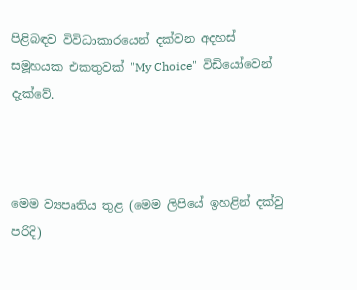පිළිබඳව විවිධාකාරයෙන් දක්වන අදහස් සමූහයක එකතුවක් "My Choice"  විඩියෝවෙන් දැක්වේ.



මෙම ව්‍යපෘතිය තුළ (මෙම ලිපියේ ඉහළින් දක්වු පරිදි)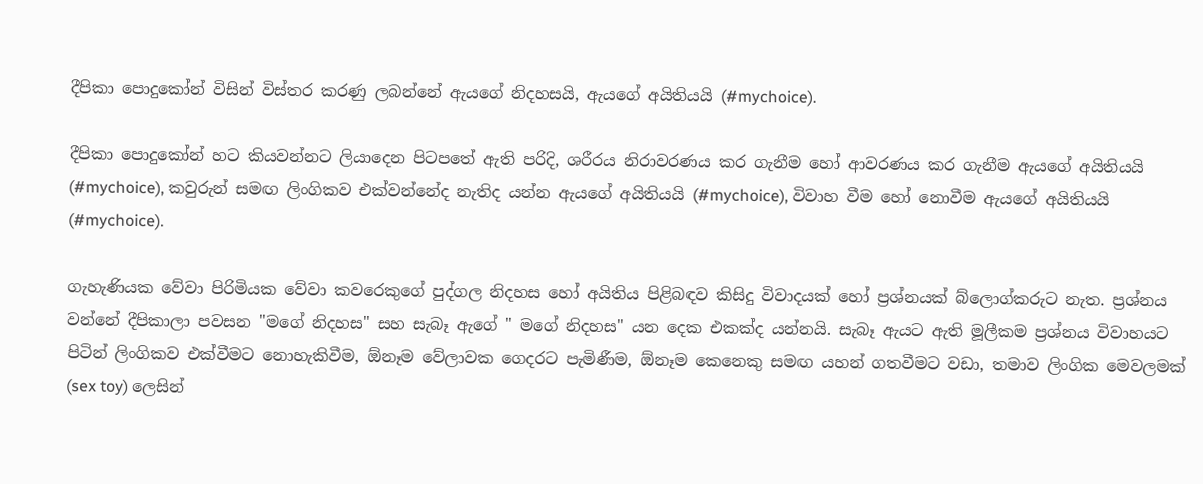දීපිකා පොදුකෝන් විසින් විස්තර කරණු ලබන්නේ ඇයගේ නිදහසයි, ඇයගේ අයිතියයි (#mychoice).

දීපිකා පොදුකෝන් හට කියවන්නට ලියාදෙන පිටපතේ ඇති පරිදි, ශරීරය නිරාවරණය කර ගැනීම හෝ ආවරණය කර ගැනීම ඇයගේ අයිතියයි (#mychoice), කවුරුන් සමඟ ලිංගිකව එක්වන්නේද නැතිද යන්න ඇයගේ අයිතියයි (#mychoice), විවාහ වීම හෝ නොවීම ඇයගේ අයිතියයි (#mychoice).

ගැහැණියක වේවා පිරිමියක වේවා කවරෙකුගේ පුද්ගල නිදහස හෝ අයිතිය පිළිබඳව කිසිදු විවාදයක් හෝ ප්‍රශ්නයක් බ්ලොග්කරුට නැත. ප්‍රශ්නය වන්නේ දීපිකාලා පවසන "මගේ නිදහස" සහ සැබෑ ඇගේ " මගේ නිදහස" යන දෙක එකක්ද යන්නයි. සැබෑ ඇයට ඇති මූලීකම ප්‍රශ්නය විවාහයට පිටින් ලිංගිකව එක්වීමට නොහැකිවීම, ඕනෑම වේලාවක ගෙදරට පැමිණීම, ඕනෑම කෙනෙකු සමඟ යහන් ගතවීමට වඩා, තමාව ලිංගික මෙවලමක් (sex toy) ලෙසින්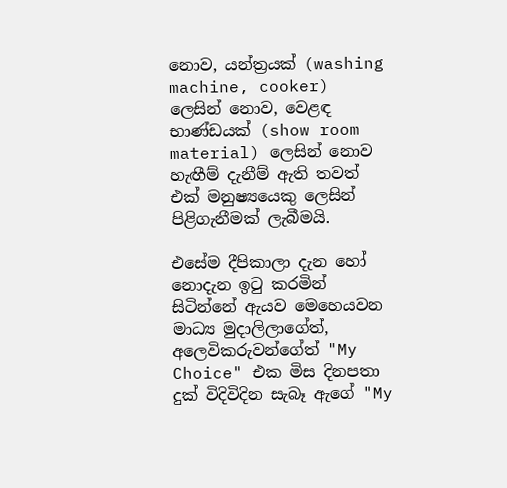නොව, යන්ත්‍රයක් (washing machine, cooker) ලෙසින් නොව, වෙළඳ භාණ්ඩයක් (show room material) ලෙසින් නොව හැඟීම් දැනීම් ඇති තවත් එක් මනුෂ්‍යයෙකු ලෙසින් පිළිගැනීමක් ලැබීමයි.

එසේම දීපිකාලා දැන හෝ නොදැන ඉටු කරමින් සිටින්නේ ඇයව මෙහෙයවන මාධ්‍ය මුදාලිලාගේත්, අලෙවිකරුවන්ගේත් "My Choice" එක මිස දිනපතා දුක් විදිවිදින සැබෑ ඇගේ "My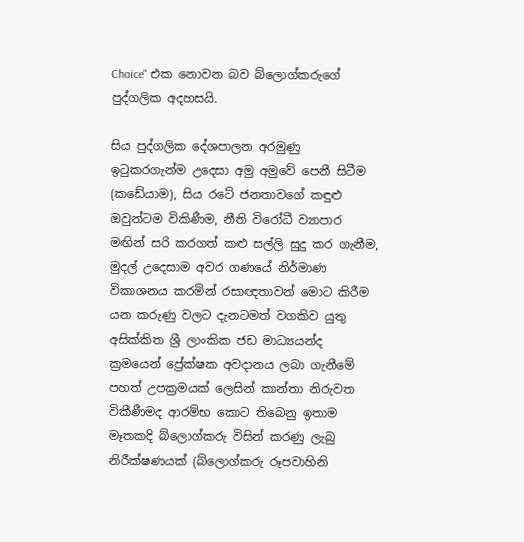Choice" එක නොවන බව බ්ලොග්කරුගේ පුද්ගලික අදහසයි.

සිය පුද්ගලික දේශපාලන අරමුණු ඉටුකරගැන්ම උදෙසා අමු අමුවේ පෙනී සිටීම (කඩේයාම), සිය රටේ ජනතාවගේ කඳුළු ඔවුන්ටම විකිණීම, නීති විරෝධී ව්‍යාපාර මඟින් සරි කරගත් කළු සල්ලි සුදු කර ගැනීම, මුදල් උදෙසාම අවර ගණයේ නිර්මාණ විකාශනය කරමින් රසාඥතාවන් මොට කිරීම යන කරුණු වලට දැනටමත් වගකිව යුතු අසික්කිත ශ්‍රී ලාංකික ජඩ මාධ්‍යයන්ද ක්‍රමයෙන් ප්‍රේක්ෂක අවදානය ලබා ගැනීමේ පහත් උපක්‍රමයක් ලෙසින් කාන්තා නිරුවත විකීණීමද ආරම්භ කොට තිබෙනු ඉතාම මෑතකදි බ්ලොග්කරු විසින් කරණු ලැබු නිරීක්ෂණයක් (බ්ලොග්කරු රූපවාහිනි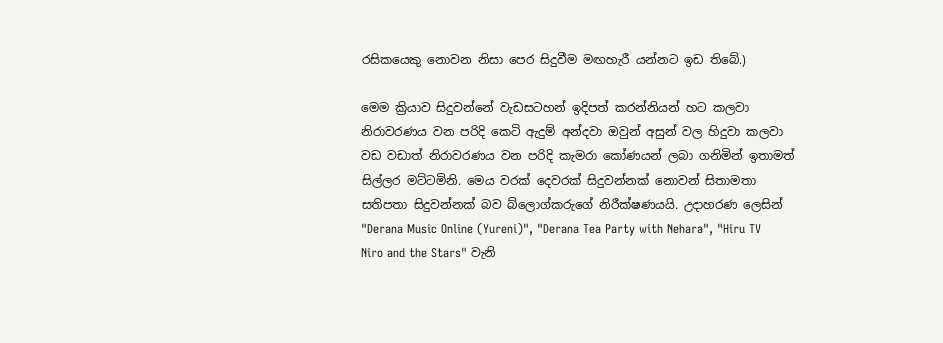රසිකයෙකු නොවන නිසා පෙර සිදුවීම මඟහැරී යන්නට ඉඩ තිබේ.)

මෙම ක්‍රියාව සිදුවන්නේ වැඩසටහන් ඉදිපත් කරන්නියන් හට කලවා නිරාවරණය වන පරිදි කෙටි ඇදුම් අන්දවා ඔවුන් අසුන් වල හිදුවා කලවා වඩ වඩාත් නිරාවරණය වන පරිදි කැමරා කෝණයන් ලබා ගනිමින් ඉතාමත් සිල්ලර මට්ටමිනි. මෙය වරක් දෙවරක් සිදුවන්නක් නොවන් සිතාමතා සතිපතා සිදුවන්නක් බව බ්ලොග්කරුගේ නිරීක්ෂණයයි. උදාහරණ ලෙසින් "Derana Music Online (Yureni)", "Derana Tea Party with Nehara", "Hiru TV Niro and the Stars" වැනි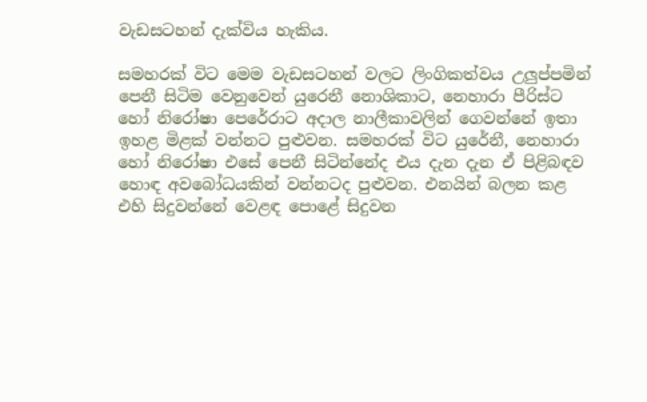වැඩසටහන් දැක්විය හැකිය.

සමහරක් විට මෙම වැඩසටහන් වලට ලිංගිකත්වය උලුප්පමින් පෙනී සිටිම වෙනුවෙන් යුරෙනී නොශිකාට, නෙහාරා පීරිස්ට හෝ නිරෝෂා පෙරේරාට අදාල නාලීකාවලින් ගෙවන්නේ ඉතා ඉහළ මිළක් වන්නට පුළුවන. සමහරක් විට යුරේනී, නෙහාරා හෝ නිරෝෂා එසේ පෙනී සිටින්නේද එය දැන දැන ඒ පිළිබඳව හොඳ අවබෝධයකින් වන්නටද පුළුවන. එනයින් බලන කළ එහි සිදුවන්නේ වෙළඳ පොළේ සිදුවන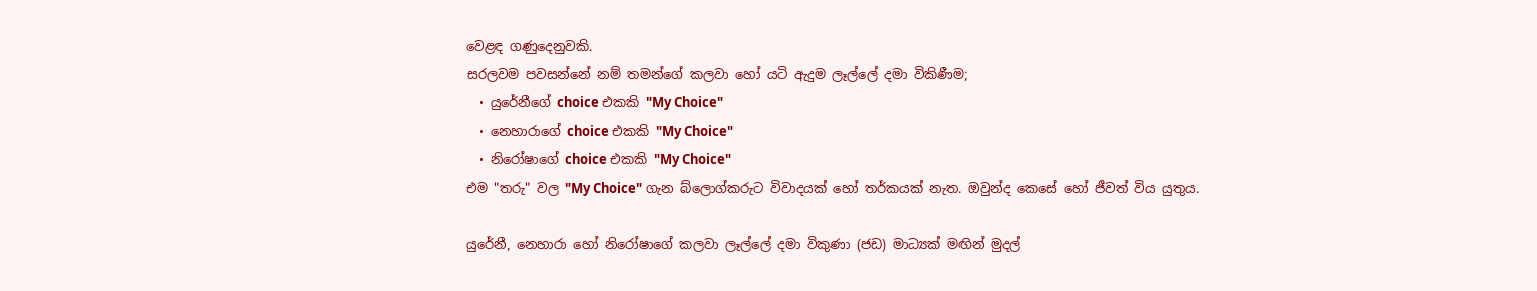වෙළඳ ගණුදෙනුවකි.
සරලවම පවසන්නේ නම් තමන්ගේ කලවා හෝ යටි ඇදුම ලෑල්ලේ දමා විකිණීම;
  • යුරේනීගේ choice එකකි "My Choice"
  • නෙහාරාගේ choice එකකි "My Choice"
  • නිරෝෂාගේ choice එකකි "My Choice"
එම "තරු" වල "My Choice" ගැන බ්ලොග්කරුට විවාදයක් හෝ තර්කයක් නැත. ඔවුන්ද කෙසේ හෝ ජීවත් විය යුතුය.

යුරේනී, නෙහාරා හෝ නිරෝෂාගේ කලවා ලෑල්ලේ දමා විකුණා (ජඩ) මාධ්‍යක් මඟින් මුදල්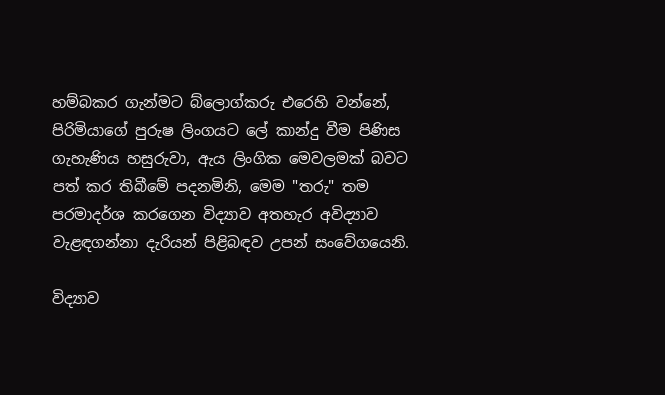හම්බකර ගැන්මට බ්ලොග්කරු එරෙහි වන්නේ,  පිරිමියාගේ පුරුෂ ලිංගයට ලේ කාන්දු වීම පිණිස ගැහැණිය හසුරුවා, ඇය ලිංගික මෙවලමක් බවට පත් කර තිබීමේ පදනමිනි, මෙම "තරු" තම පරමාදර්ශ කරගෙන විද්‍යාව අතහැර අවිද්‍යාව වැළඳගන්නා දැරියන් පිළිබඳව උපන් සංවේගයෙනි.

විද්‍යාව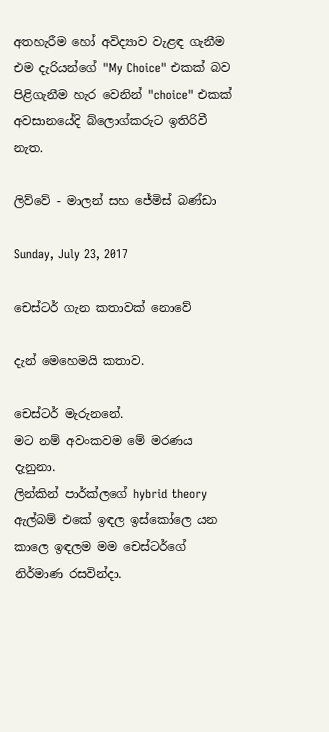අතහැරීම හෝ අවිද්‍යාව වැළඳ ගැනීම එම දැරියන්ගේ "My Choice" එකක් බව පිළිගැනීම හැර වෙනින් "choice" එකක් අවසානයේදි බ්ලොග්කරුට ඉතිරිවී නැත.

ලිව්වේ - මාලන් සහ ජේමිස් බණ්ඩා

Sunday, July 23, 2017

චෙස්ටර් ගැන කතාවක් නොවේ

දැන් මෙහෙමයි කතාව.

චෙස්ටර් මැරුනනේ.
මට නම් අවංකවම මේ මරණය දැනුනා.
ලින්කින් පාර්ක්ලගේ hybrid theory ඇල්බම් එකේ ඉඳල ඉස්කෝලෙ යන කාලෙ ඉඳලම මම චෙස්ටර්ගේ නිර්මාණ රසවින්දා.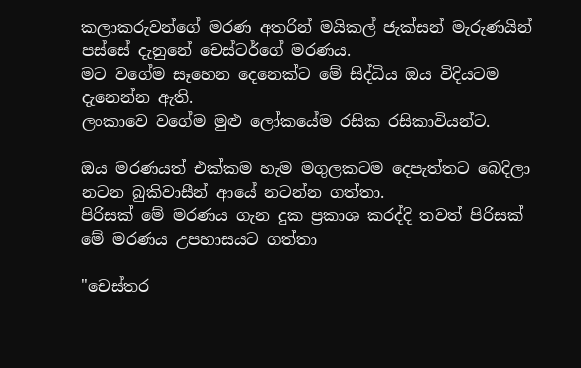කලාකරුවන්ගේ මරණ අතරින් මයිකල් ජැක්සන් මැරුණයින් පස්සේ දැනුනේ චෙස්ටර්ගේ මරණය.
මට වගේම සෑහෙන දෙනෙක්ට මේ සිද්ධිය ඔය විදියටම දැනෙන්න ඇති.
ලංකාවෙ වගේම මුළු ලෝකයේම රසික රසිකාවියන්ට.

ඔය මරණයත් එක්කම හැම මගුලකටම දෙපැත්තට බෙදිලා නටන බුකිවාසීන් ආයේ නටන්න ගත්තා.
පිරිසක් මේ මරණය ගැන දුක ප්‍රකාශ කරද්දි තවත් පිරිසක් මේ මරණය උපහාසයට ගත්තා

"චෙස්තර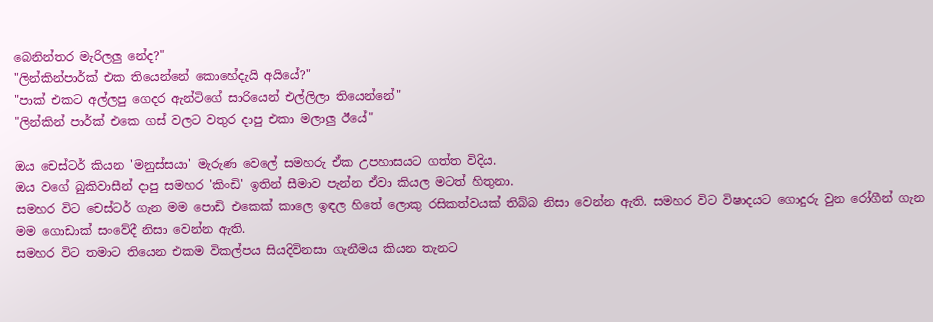බෙනින්තර මැරිලලු නේද?"
"ලින්කින්පාර්ක් එක තියෙන්නේ කොහේදැයි අයියේ?"
"පාක් එකට අල්ලපු ගෙදර ඇන්ටිගේ සාරියෙන් එල්ලිලා තියෙන්නේ"
"ලින්කින් පාර්ක් එකෙ ගස් වලට වතුර දාපු එකා මලාලු ඊයේ"

ඔය චෙස්ටර් කියන 'මනුස්සයා' මැරුණ වෙලේ සමහරු ඒක උපහාසයට ගත්ත විදිය.
ඔය වගේ බුකිවාසීන් දාපු සමහර 'කිංඩි' ඉතින් සීමාව පැන්න ඒවා කියල මටත් හිතුනා.
සමහර විට චෙස්ටර් ගැන මම පොඩි එකෙක් කාලෙ ඉඳල හිතේ ලොකු රසිකත්වයක් තිබ්බ නිසා වෙන්න ඇති. සමහර විට විෂාදයට ගොදුරු වුන රෝගීන් ගැන මම ගොඩාක් සංවේදී නිසා වෙන්න ඇති.
සමහර විට තමාට තියෙන එකම විකල්පය සියදිවිනසා ගැනීමය කියන තැනට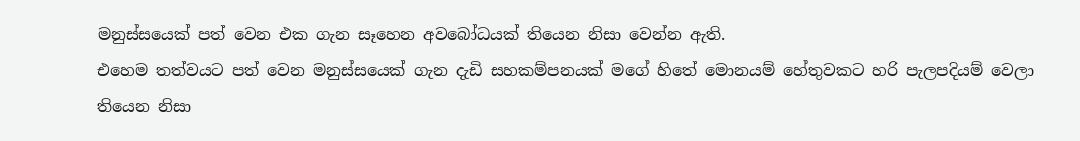මනුස්සයෙක් පත් වෙන එක ගැන සෑහෙන අවබෝධයක් තියෙන නිසා වෙන්න ඇති.
එහෙම තත්වයට පත් වෙන මනුස්සයෙක් ගැන දැඩි සහකම්පනයක් මගේ හිතේ මොනයම් හේතුවකට හරි පැලපදියම් වෙලා තියෙන නිසා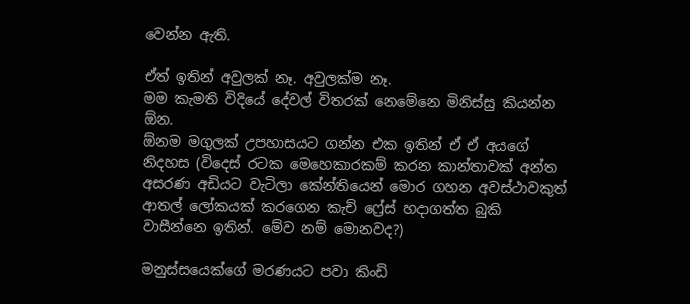වෙන්න ඇති.

ඒත් ඉතින් අවුලක් නෑ. අවුලක්ම නෑ.
මම කැමති විදියේ දේවල් විතරක් නෙමේනෙ මිනිස්සු කියන්න ඕන.
ඕනම මගුලක් උපහාසයට ගන්න එක ඉතින් ඒ ඒ අයගේ නිදහස (විදෙස් රටක මෙහෙකාරකම් කරන කාන්තාවක් අන්ත අසරණ අඩියට වැටිලා කේන්තියෙන් මොර ගහන අවස්ථාවකුත් ආතල් ලෝකයක් කරගෙන කැච් ෆ්‍රේස් හදාගත්ත බුකි වාසීන්නෙ ඉතින්. මේව නම් මොනවද?)

මනුස්සයෙක්ගේ මරණයට පවා කිංඩි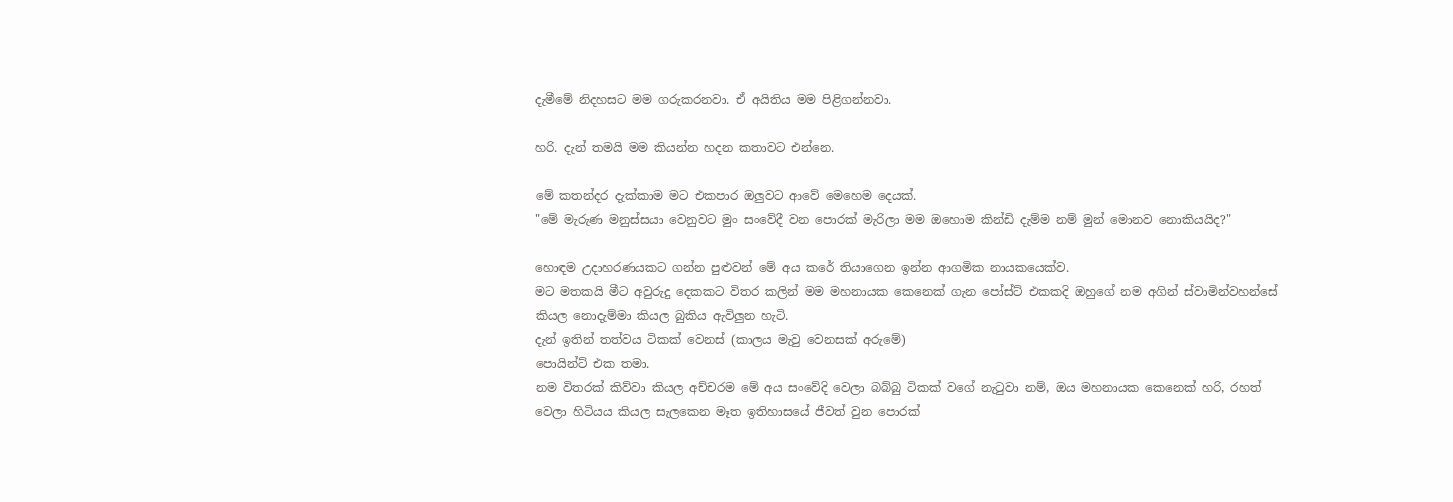දැමීමේ නිදහසට මම ගරුකරනවා. ඒ අයිතිය මම පිළිගන්නවා.

හරි. දැන් තමයි මම කියන්න හදන කතාවට එන්නෙ.

මේ කතන්දර දැක්කාම මට එකපාර ඔලුවට ආවේ මෙහෙම දෙයක්.
"මේ මැරුණ මනුස්සයා වෙනුවට මුං සංවේදී වන පොරක් මැරිලා මම ඔහොම කින්ඩි දැම්ම නම් මුන් මොනව නොකියයිද?"

හොඳම උදාහරණයකට ගන්න පුළුවන් මේ අය කරේ තියාගෙන ඉන්න ආගමික නායකයෙක්ව.
මට මතකයි මීට අවුරුදු දෙකකට විතර කලින් මම මහනායක කෙනෙක් ගැන පෝස්ට් එකකදි ඔහුගේ නම අගින් ස්වාමින්වහන්සේ කියල නොදැම්මා කියල බුකිය ඇවිලුන හැටි.
දැන් ඉතින් තත්වය ටිකක් වෙනස් (කාලය මැවු වෙනසක් අරුමේ)
පොයින්ට් එක තමා.
නම විතරක් කිව්වා කියල අච්චරම මේ අය සංවේදි වෙලා බබ්බු ටිකක් වගේ නැටුවා නම්, ඔය මහනායක කෙනෙක් හරි, රහත් වෙලා හිටියය කියල සැලකෙන මෑත ඉතිහාසයේ ජීවත් වුන පොරක්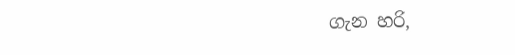ගැන හරි,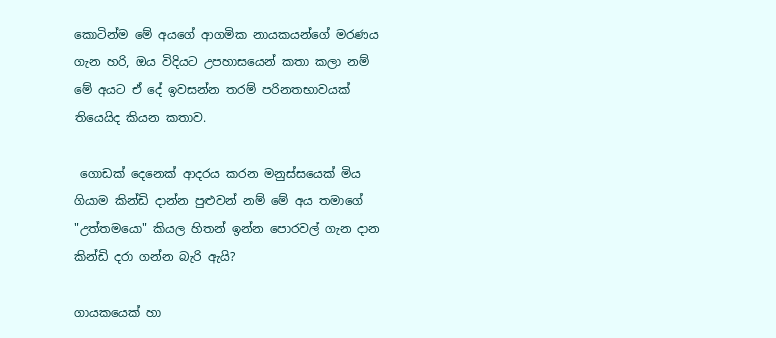කොටින්ම මේ අයගේ ආගමික නායකයන්ගේ මරණය ගැන හරි, ඔය විදියට උපහාසයෙන් කතා කලා නම් මේ අයට ඒ දේ ඉවසන්න තරම් පරිනතභාවයක් තියෙයිද කියන කතාව.

 ගොඩක් දෙනෙක් ආදරය කරන මනුස්සයෙක් මිය ගියාම කින්ඩි දාන්න පුළුවන් නම් මේ අය තමාගේ "උත්තමයො" කියල හිතන් ඉන්න පොරවල් ගැන දාන කින්ඩි දරා ගන්න බැරි ඇයි?

ගායකයෙක් හා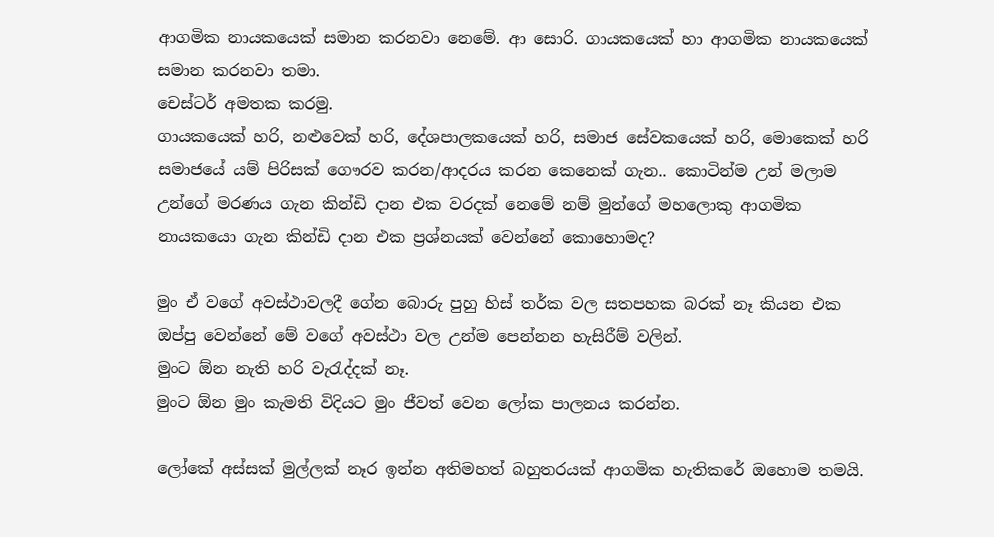ආගමික නායකයෙක් සමාන කරනවා නෙමේ. ආ සොරි. ගායකයෙක් හා ආගමික නායකයෙක් සමාන කරනවා තමා.
චෙස්ටර් අමතක කරමු.
ගායකයෙක් හරි, නළුවෙක් හරි, දේශපාලකයෙක් හරි, සමාජ සේවකයෙක් හරි, මොකෙක් හරි සමාජයේ යම් පිරිසක් ගෞරව කරන/ආදරය කරන කෙනෙක් ගැන.. කොටින්ම උන් මලාම උන්ගේ මරණය ගැන කින්ඩි දාන එක වරදක් නෙමේ නම් මුන්ගේ මහලොකු ආගමික නායකයො ගැන කින්ඩි දාන එක ප්‍රශ්නයක් වෙන්නේ කොහොමද?

මුං ඒ වගේ අවස්ථාවලදී ගේන බොරු පුහු හිස් තර්ක වල සතපහක බරක් නෑ කියන එක ඔප්පු වෙන්නේ මේ වගේ අවස්ථා වල උන්ම පෙන්නන හැසිරීම් වලින්.
මුංට ඕන නැති හරි වැරැද්දක් නෑ.
මුංට ඕන මුං කැමති විදියට මුං ජීවත් වෙන ලෝක පාලනය කරන්න.

ලෝකේ අස්සක් මුල්ලක් නෑර ඉන්න අතිමහත් බහුතරයක් ආගමික හැතිකරේ ඔහොම තමයි.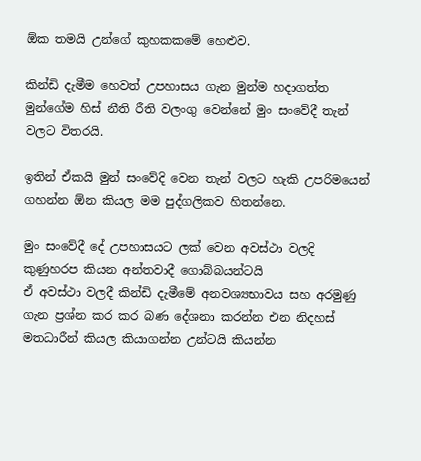ඕක තමයි උන්ගේ කුහකකමේ හෙළුව.

කින්ඩි දැමීම හෙවත් උපහාසය ගැන මුන්ම හදාගත්ත මුන්ගේම හිස් නීති රීති වලංගු වෙන්නේ මුං සංවේදී තැන් වලට විතරයි.

ඉතින් ඒකයි මුන් සංවේදි වෙන තැන් වලට හැකි උපරිමයෙන් ගහන්න ඕන කියල මම පුද්ගලිකව හිතන්නෙ.

මුං සංවේදී දේ උපහාසයට ලක් වෙන අවස්ථා වලදි කුණුහරප කියන අන්තවාදී ගොබ්බයන්ටයි
ඒ අවස්ථා වලදී කින්ඩි දැමීමේ අනවශ්‍යභාවය සහ අරමුණු ගැන ප්‍රශ්න කර කර බණ දේශනා කරන්න එන නිදහස් මතධාරීන් කියල කියාගන්න උන්ටයි කියන්න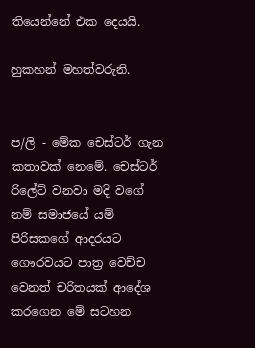තියෙන්නේ එක දෙයයි.

හුකහන් මහත්වරුනි.


ප/ලි - මේක චෙස්ටර් ගැන කතාවක් නෙමේ. චෙස්ටර් රිලේට් වනවා මදි වගේ නම් සමාජයේ යම් පිරිසකගේ ආදරයට ගෞරවයට පාත්‍ර වෙච්ච වෙනත් චරිතයක් ආදේශ කරගෙන මේ සටහන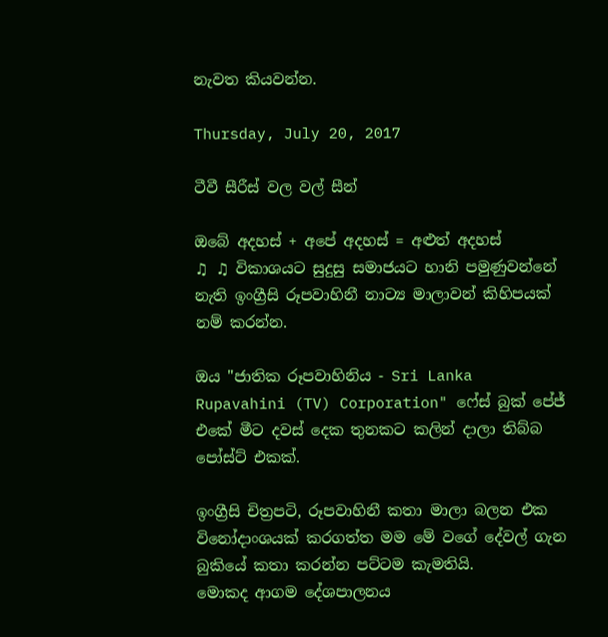නැවත කියවන්න.

Thursday, July 20, 2017

ටීවී සීරීස් වල වල් සීන්

ඔබේ අදහස් + අපේ අදහස් = අළුත් අදහස්
♫ ♫ විකාශයට සුදුසු සමාජයට හානි පමුණුවන්නේ නැති ඉංග්‍රීසි රූපවාහිනී නාට්‍ය මාලාවන් කිහිපයක් නම් කරන්න.

ඔය "ජාතික රූපවාහිනිය - Sri Lanka Rupavahini (TV) Corporation" ෆේස් බුක් පේජ් එකේ මීට දවස් දෙක තුනකට කලින් දාලා තිබ්බ පෝස්ට් එකක්.

ඉංග්‍රීසි චිත්‍රපටි, රූපවාහිනී කතා මාලා බලන එක විනෝදාංශයක් කරගත්ත මම මේ වගේ දේවල් ගැන බුකියේ කතා කරන්න පට්ටම කැමතියි.
මොකද ආගම දේශපාලනය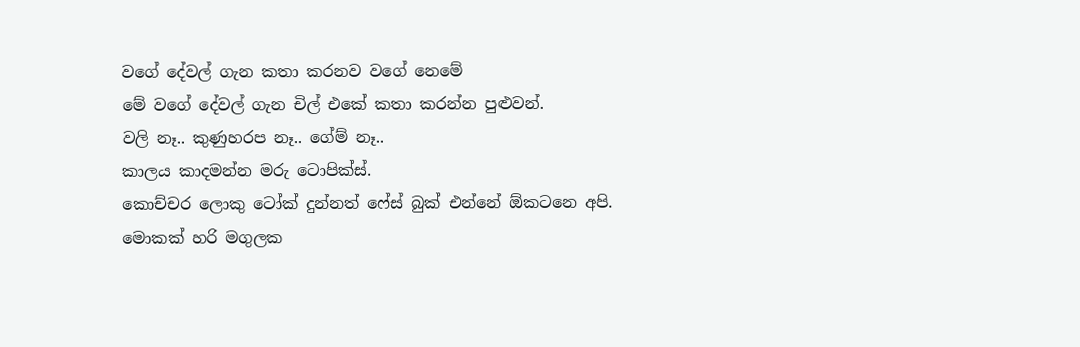වගේ දේවල් ගැන කතා කරනව වගේ නෙමේ
මේ වගේ දේවල් ගැන චිල් එකේ කතා කරන්න පුළුවන්.
වලි නෑ.. කුණුහරප නෑ.. ගේම් නෑ..
කාලය කාදමන්න මරු ටොපික්ස්.
කොච්චර ලොකු ටෝක් දුන්නත් ෆේස් බුක් එන්නේ ඕකටනෙ අපි.
මොකක් හරි මගුලක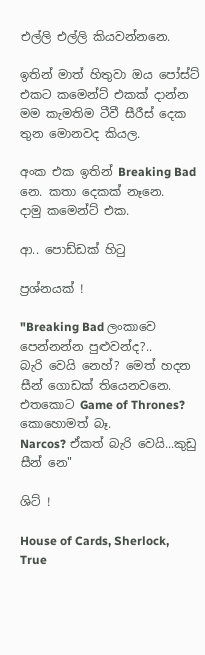එල්ලි එල්ලි කියවන්නනෙ.

ඉතින් මාත් හිතුවා ඔය පෝස්ට් එකට කමෙන්ට් එකක් දාන්න
මම කැමතිම ටීවී සීරීස් දෙක තුන මොනවද කියල.

අංක එක ඉතින් Breaking Bad නෙ. කතා දෙකක් නෑනෙ.
දාමු කමෙන්ට් එක.

ආ.. පොඩ්ඩක් හිටු

ප්‍රශ්නයක් !

"Breaking Bad ලංකාවෙ පෙන්නන්න පුළුවන්ද?..
බැරි වෙයි නෙහ්? මෙත් හදන සීන් ගොඩක් තියෙනවනෙ.
එතකොට Game of Thrones? කොහොමත් බෑ.
Narcos? ඒකත් බැරි වෙයි...කුඩු සීන් නෙ"

ශිට් !

House of Cards, Sherlock,  True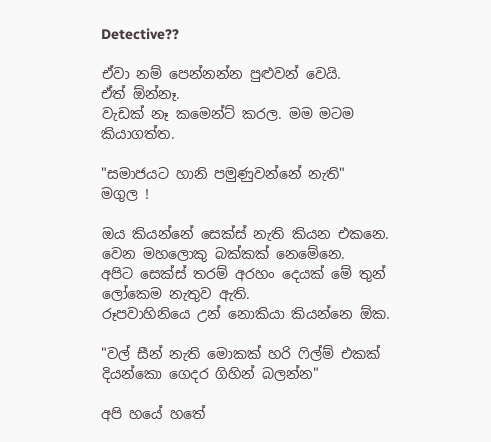Detective??

ඒවා නම් පෙන්නන්න පුළුවන් වෙයි.
ඒත් ඕන්නෑ.
වැඩක් නෑ කමෙන්ට් කරල. මම මටම කියාගත්ත.

"සමාජයට හානි පමුණුවන්නේ නැති"
මගුල !

ඔය කියන්නේ සෙක්ස් නැති කියන එකනෙ.
වෙන මහලොකු බක්කක් නෙමේනෙ.
අපිට සෙක්ස් තරම් අරහං දෙයක් මේ තුන් ලෝකෙම නැතුව ඇති.
රූපවාහිනියෙ උන් නොකියා කියන්නෙ ඕක.

"වල් සීන් නැති මොකක් හරි ෆිල්ම් එකක් දියන්කො ගෙදර ගිහින් බලන්න"

අපි හයේ හතේ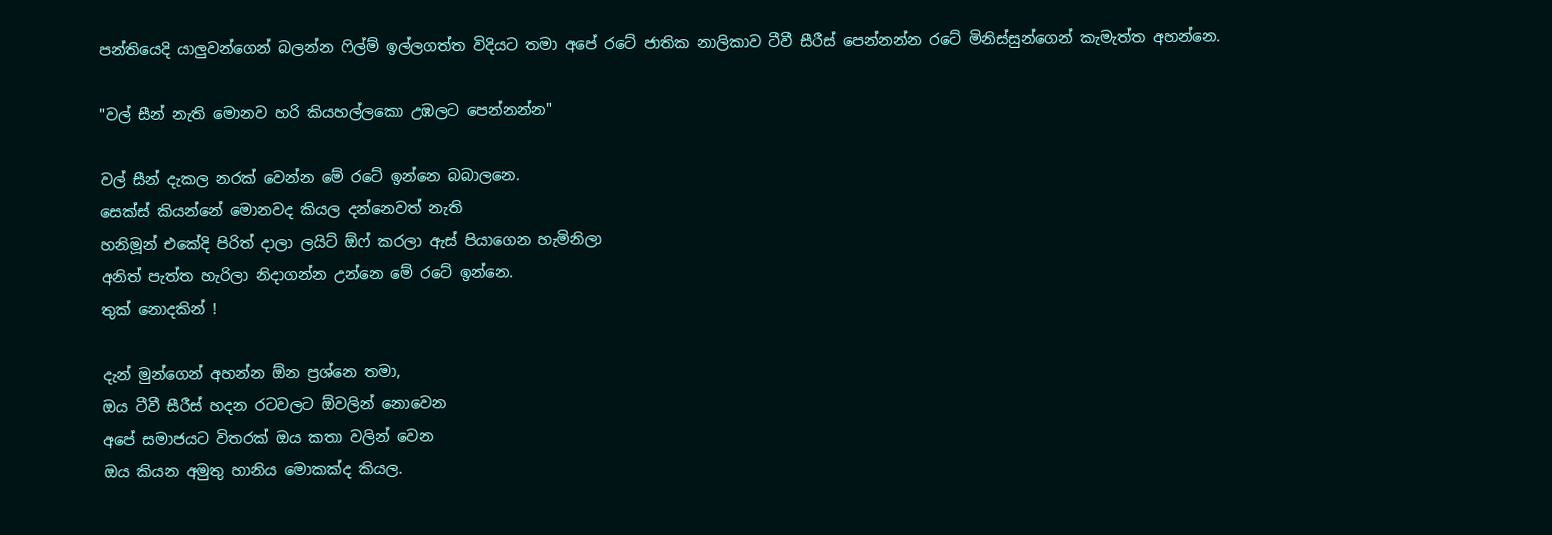පන්තියෙදි යාලුවන්ගෙන් බලන්න ෆිල්ම් ඉල්ලගත්ත විදියට තමා අපේ රටේ ජාතික නාලිකාව ටීවී සීරීස් පෙන්නන්න රටේ මිනිස්සුන්ගෙන් කැමැත්ත අහන්නෙ.

"වල් සීන් නැති මොනව හරි කියහල්ලකො උඹලට පෙන්නන්න"

වල් සීන් දැකල නරක් වෙන්න මේ රටේ ඉන්නෙ බබාලනෙ.
සෙක්ස් කියන්නේ මොනවද කියල දන්නෙවත් නැති
හනිමූන් එකේදි පිරිත් දාලා ලයිට් ඕෆ් කරලා ඇස් පියාගෙන හැමිනිලා
අනිත් පැත්ත හැරිලා නිදාගන්න උන්නෙ මේ රටේ ඉන්නෙ.
තුක් නොදකින් !

දැන් මුන්ගෙන් අහන්න ඕන ප්‍රශ්නෙ තමා,
ඔය ටීවී සීරීස් හදන රටවලට ඕවලින් නොවෙන
අපේ සමාජයට විතරක් ඔය කතා වලින් වෙන
ඔය කියන අමුතු හානිය මොකක්ද කියල.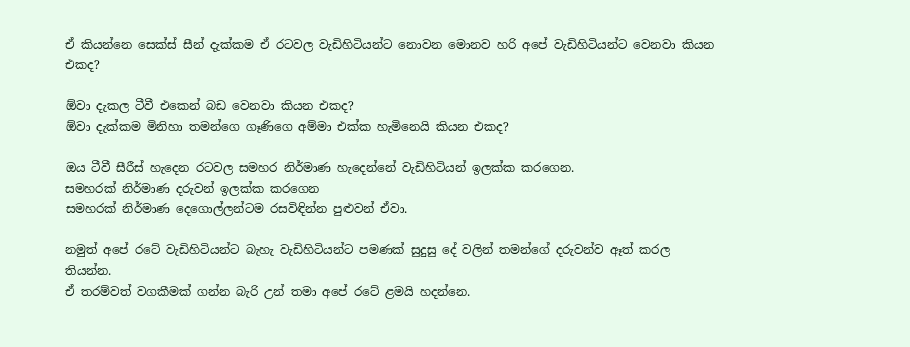ඒ කියන්නෙ සෙක්ස් සීන් දැක්කම ඒ රටවල වැඩිහිටියන්ට නොවන මොනව හරි අපේ වැඩිහිටියන්ට වෙනවා කියන එකද?

ඕවා දැකල ටීවී එකෙන් බඩ වෙනවා කියන එකද?
ඕවා දැක්කම මිනිහා තමන්ගෙ ගෑණිගෙ අම්මා එක්ක හැමිනෙයි කියන එකද?

ඔය ටීවී සීරීස් හැදෙන රටවල සමහර නිර්මාණ හැදෙන්නේ වැඩිහිටියන් ඉලක්ක කරගෙන.
සමහරක් නිර්මාණ දරුවන් ඉලක්ක කරගෙන
සමහරක් නිර්මාණ දෙගොල්ලන්ටම රසවිඳින්න පුළුවන් ඒවා.

නමුත් අපේ රටේ වැඩිහිටියන්ට බැහැ වැඩිහිටියන්ට පමණක් සුදුසු දේ වලින් තමන්ගේ දරුවන්ව ඈත් කරල තියන්න.
ඒ තරම්වත් වගකීමක් ගන්න බැරි උන් තමා අපේ රටේ ළමයි හදන්නෙ.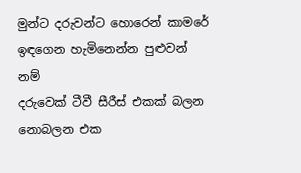මුන්ට දරුවන්ට හොරෙන් කාමරේ ඉඳගෙන හැමිනෙන්න පුළුවන් නම්
දරුවෙක් ටීවී සීරීස් එකක් බලන නොබලන එක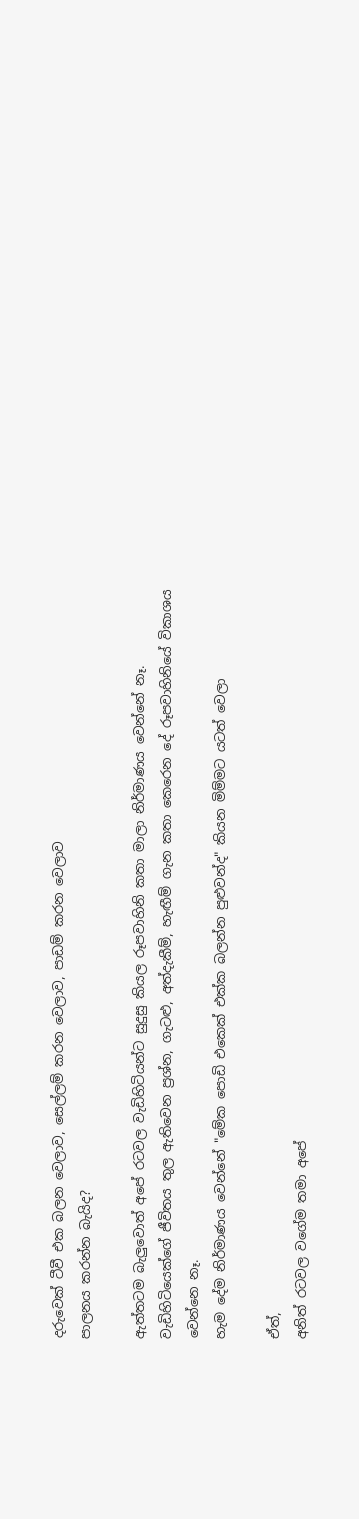දරුවෙක් ටීවී එක බලන වෙලාව, සෙල්ලම් කරන වෙලාව, පාඩම් කරන වෙලාව
පාලනය කරන්න බැයිද?

ඇත්තටම බැලුවොත් අපේ රටවල වැඩිහිටියන්ට සුදුසු කියල රූපවාහිනි කතා මාලා නිර්මාණය වෙන්නේ නෑ.
වැඩිහිටියෙක්ගේ ජීවිතය තුල ඇතිවෙන ප්‍රශ්න, ගැටළු, අත්දැකීම්, හැඟීම් ගැන කතා කෙරෙන දේ රූපවාහිනියේ විකාශය වෙන්නෙ නෑ.
හැම දේම නිර්මාණය වෙන්නේ "මේක පොඩි එකෙක් එක්ක බලන්න පුළුවන්ද" කියන මිම්මට යටත් වෙලා

ඒත්,
අනිත් රටවල වගේම තමා අපේ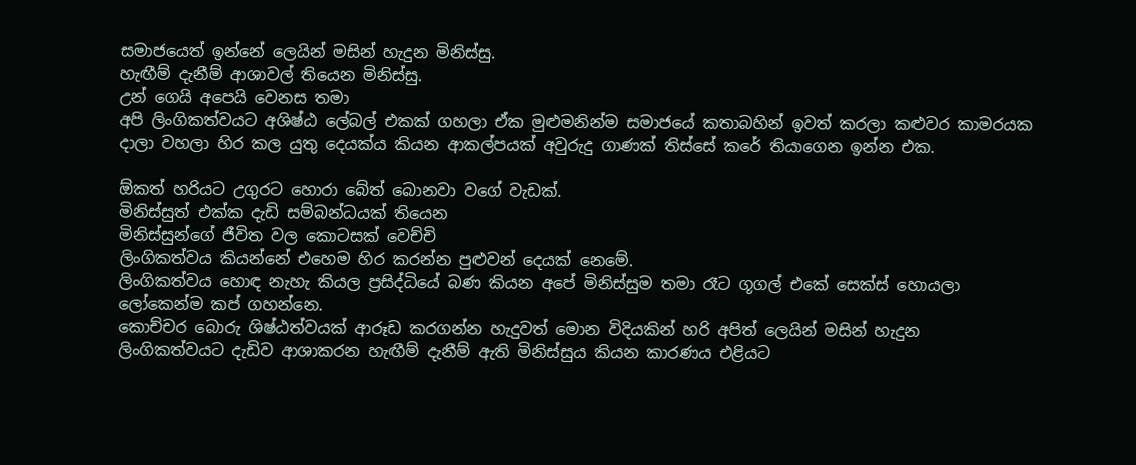සමාජයෙත් ඉන්නේ ලෙයින් මසින් හැදුන මිනිස්සු.
හැඟීම් දැනීම් ආශාවල් තියෙන මිනිස්සු.
උන් ගෙයි අපෙයි වෙනස තමා
අපි ලිංගිකත්වයට අශිෂ්ඨ ලේබල් එකක් ගහලා ඒක මුළුමනින්ම සමාජයේ කතාබහින් ඉවත් කරලා කළුවර කාමරයක දාලා වහලා හිර කල යුතු දෙයක්ය කියන ආකල්පයක් අවුරුදු ගාණක් තිස්සේ කරේ තියාගෙන ඉන්න එක.

ඕකත් හරියට උගුරට හොරා බේත් බොනවා වගේ වැඩක්.
මිනිස්සුත් එක්ක දැඩි සම්බන්ධයක් තියෙන
මිනිස්සුන්ගේ ජීවිත වල කොටසක් වෙච්චි
ලිංගිකත්වය කියන්නේ එහෙම හිර කරන්න පුළුවන් දෙයක් නෙමේ.
ලිංගිකත්වය හොඳ නැහැ කියල ප්‍රසිද්ධියේ බණ කියන අපේ මිනිස්සුම තමා රෑට ගූගල් එකේ සෙක්ස් හොයලා ලෝකෙන්ම කප් ගහන්නෙ.
කොච්චර බොරු ශිෂ්ඨත්වයක් ආරූඩ කරගන්න හැදුවත් මොන විදියකින් හරි අපිත් ලෙයින් මසින් හැදුන ලිංගිකත්වයට දැඩිව ආශාකරන හැඟීම් දැනීම් ඇති මිනිස්සුය කියන කාරණය එළියට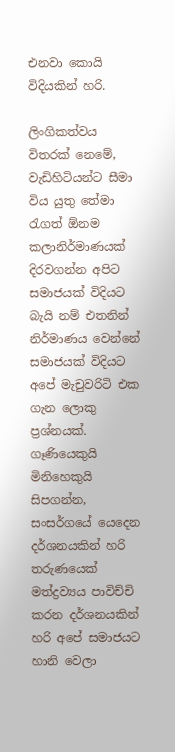එනවා කොයි විදියකින් හරි.

ලිංගිකත්වය විතරක් නෙමේ, වැඩිහිටියන්ට සීමා විය යුතු තේමා රැගත් ඕනම කලානිර්මාණයක් දිරවගන්න අපිට සමාජයක් විදියට බැයි නම් එතනින් නිර්මාණය වෙන්නේ සමාජයක් විදියට අපේ මැචුවරිටි එක ගැන ලොකු ප්‍රශ්නයක්.
ගෑණියෙකුයි මිනිහෙකුයි සිපගන්න, සංසර්ගයේ යෙදෙන දර්ශනයකින් හරි තරුණයෙක් මත්ද්‍රව්‍යය පාවිච්චි කරන දර්ශනයකින් හරි අපේ සමාජයට හානි වෙලා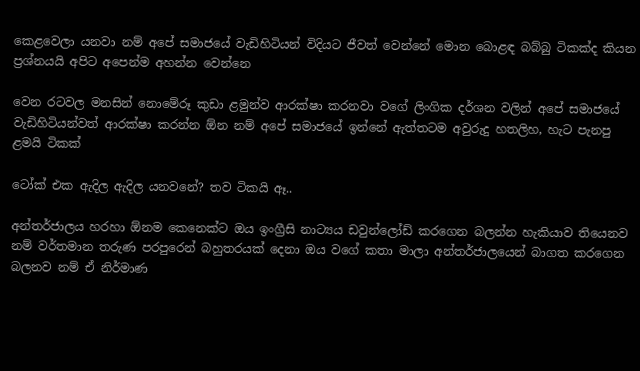කෙළවෙලා යනවා නම් අපේ සමාජයේ වැඩිහිටියන් විදියට ජීවත් වෙන්නේ මොන බොළඳ බබ්බු ටිකක්ද කියන ප්‍රශ්නයයි අපිට අපෙන්ම අහන්න වෙන්නෙ

වෙන රටවල මනසින් නොමේරූ කුඩා ළමුන්ව ආරක්ෂා කරනවා වගේ ලිංගික දර්ශන වලින් අපේ සමාජයේ වැඩිහිටියන්වත් ආරක්ෂා කරන්න ඕන නම් අපේ සමාජයේ ඉන්නේ ඇත්තටම අවුරුදු හතලිහ, හැට පැනපු ළමයි ටිකක්

ටෝක් එක ඇදිල ඇදිල යනවනේ? තව ටිකයි ඈ..

අන්තර්ජාලය හරහා ඕනම කෙනෙක්ට ඔය ඉංග්‍රීසි නාට්‍යය ඩවුන්ලෝඩ් කරගෙන බලන්න හැකියාව තියෙනව නම් වර්තමාන තරුණ පරපුරෙන් බහුතරයක් දෙනා ඔය වගේ කතා මාලා අන්තර්ජාලයෙන් බාගත කරගෙන බලනව නම් ඒ නිර්මාණ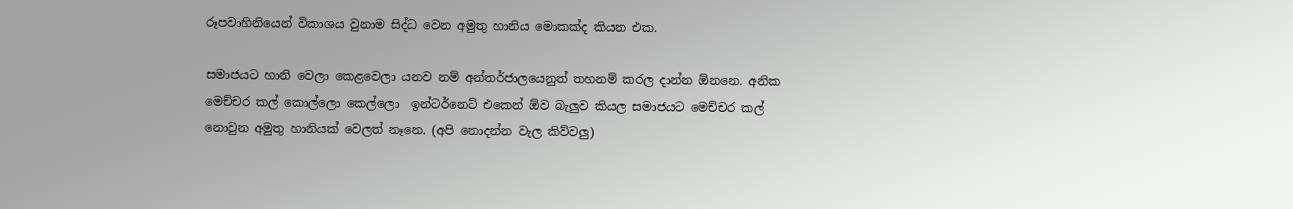රූපවාහිනියෙන් විකාශය වුනාම සිද්ධ වෙන අමුතු හානිය මොකක්ද කියන එක.

සමාජයට හානි වෙලා කෙළවෙලා යනව නම් අන්තර්ජාලයෙනුත් තහනම් කරල දාන්න ඕනනෙ. අනික මෙච්චර කල් කොල්ලො කෙල්ලො  ඉන්ටර්නෙට් එකෙන් ඕව බැලුව කියල සමාජයට මෙච්චර කල් නොවුන අමුතු හානියක් වෙලත් නෑනෙ. (අපි නොදන්න වැල කිව්වලු)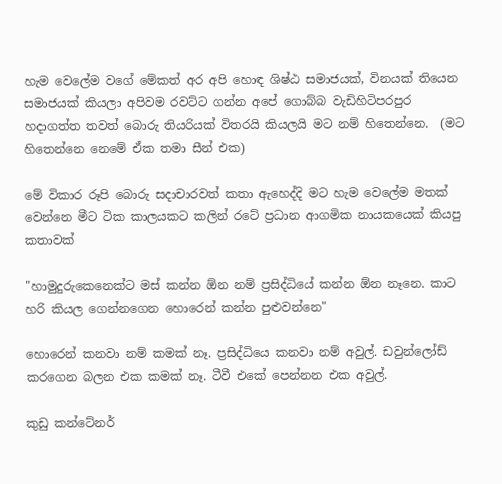හැම වෙලේම වගේ මේකත් අර අපි හොඳ ශිෂ්ඨ සමාජයක්, විනයක් තියෙන සමාජයක් කියලා අපිවම රවට්ට ගන්න අපේ ගොබ්බ වැඩිහිටිපරපුර හදාගත්ත තවත් බොරු තියරියක් විතරයි කියලයි මට නම් හිතෙන්නෙ.  (මට හිතෙන්නෙ නෙමේ ඒක තමා සීන් එක)

මේ විකාර රූපි බොරු සදාචාරවත් කතා ඇහෙද්දි මට හැම වෙලේම මතක් වෙන්නෙ මීට ටික කාලයකට කලින් රටේ ප්‍රධාන ආගමික නායකයෙක් කියපු කතාවක්

"හාමුදුරුකෙනෙක්ට මස් කන්න ඕන නම් ප්‍රසිද්ධියේ කන්න ඕන නෑනෙ. කාට හරි කියල ගෙන්නගෙන හොරෙන් කන්න පුළුවන්නෙ"

හොරෙන් කනවා නම් කමක් නෑ. ප්‍රසිද්ධියෙ කනවා නම් අවුල්. ඩවුන්ලෝඩ් කරගෙන බලන එක කමක් නෑ. ටීවී එකේ පෙන්නන එක අවුල්.

කුඩු කන්ටේනර්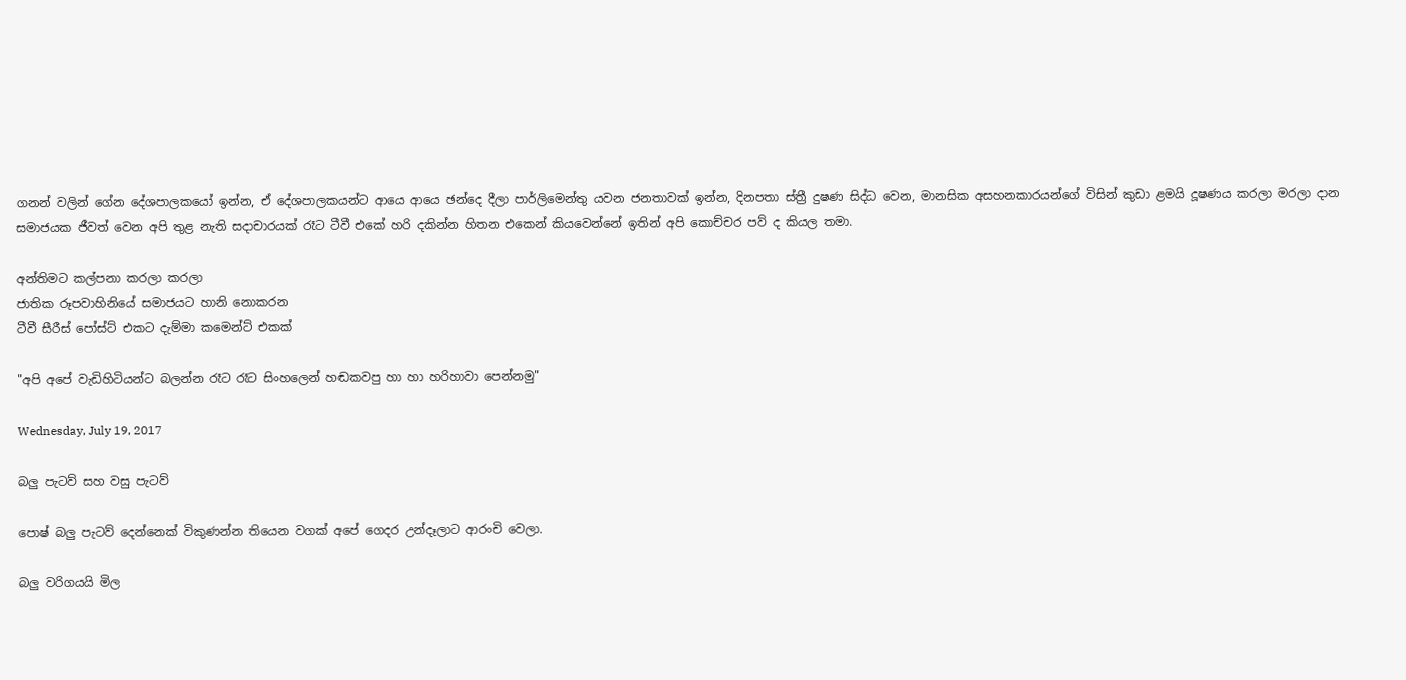ගනන් වලින් ගේන දේශපාලකයෝ ඉන්න, ඒ දේශපාලකයන්ට ආයෙ ආයෙ ඡන්දෙ දීලා පාර්ලිමෙන්තු යවන ජනතාවක් ඉන්න, දිනපතා ස්ත්‍රී දුෂණ සිද්ධ වෙන, මානසික අසහනකාරයන්ගේ විසින් කුඩා ළමයි දූෂණය කරලා මරලා දාන
සමාජයක ජීවත් වෙන අපි තුළ නැති සදාචාරයක් රෑට ටීවී එකේ හරි දකින්න හිතන එකෙන් කියවෙන්නේ ඉතින් අපි කොච්චර පව් ද කියල තමා.

අන්තිමට කල්පනා කරලා කරලා
ජාතික රූපවාහිනියේ සමාජයට හානි නොකරන
ටීවී සීරීස් පෝස්ට් එකට දැම්මා කමෙන්ට් එකක්

"අපි අපේ වැඩිහිටියන්ට බලන්න රෑට රෑට සිංහලෙන් හඬකවපු හා හා හරිහාවා පෙන්නමු"

Wednesday, July 19, 2017

බලු පැටව් සහ වසු පැටව්

පොෂ් බලු පැටව් දෙන්නෙක් විකුණන්න තියෙන වගක් අපේ ගෙදර උන්දෑලාට ආරංචි වෙලා.

බලු වරිගයයි මිල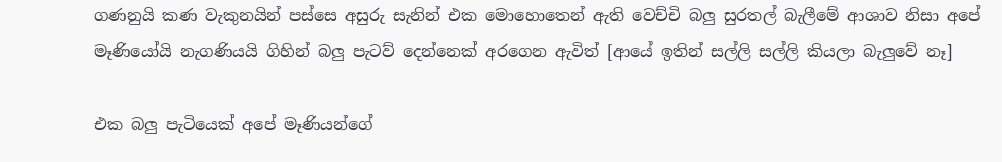ගණනුයි කණ වැකුනයින් පස්සෙ අසුරු සැනින් එක මොහොතෙන් ඇති වෙච්චි බලු සුරතල් බැලීමේ ආශාව නිසා අපේ මෑණියෝයි නැගණියයි ගිහින් බලු පැටව් දෙන්නෙක් අරගෙන ඇවිත් [ආයේ ඉතින් සල්ලි සල්ලි කියලා බැලුවේ නෑ]

එක බලු පැටියෙක් අපේ මෑණියන්ගේ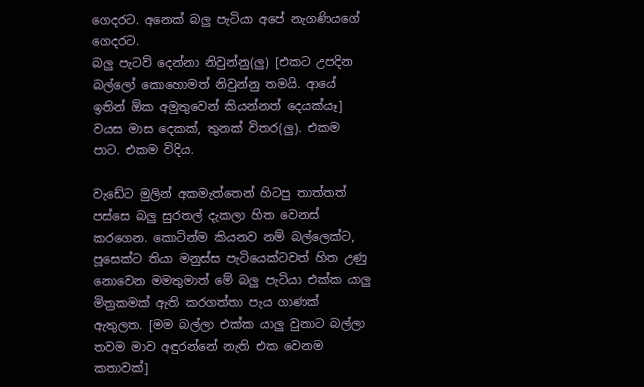ගෙදරට. අනෙක් බලු පැටියා අපේ නැගණියගේ ගෙදරට.
බලු පැටව් දෙන්නා නිවුන්නු(ලු) [එකට උපදින බල්ලෝ කොහොමත් නිවුන්නු තමයි. ආයේ ඉතින් ඕක අමුතුවෙන් කියන්නත් දෙයක්යෑ]
වයස මාස දෙකක්, තුනක් විතර(ලු). එකම පාට. එකම විදිය.

වැඩේට මුලින් අකමැත්තෙන් හිටපු තාත්තත් පස්සෙ බලු සුරතල් දැකලා හිත වෙනස් කරගෙන. කොටින්ම කියනව නම් බල්ලෙක්ට, පූසෙක්ට තියා මනුස්ස පැටියෙක්ටවත් හිත උණු නොවෙන මමතුමාත් මේ බලු පැටියා එක්ක යාලු මිත්‍රකමක් ඇති කරගත්තා පැය ගාණක් ඇතුලත. [මම බල්ලා එක්ක යාලු වුනාට බල්ලා තවම මාව අඳුරන්නේ නැති එක වෙනම කතාවක්]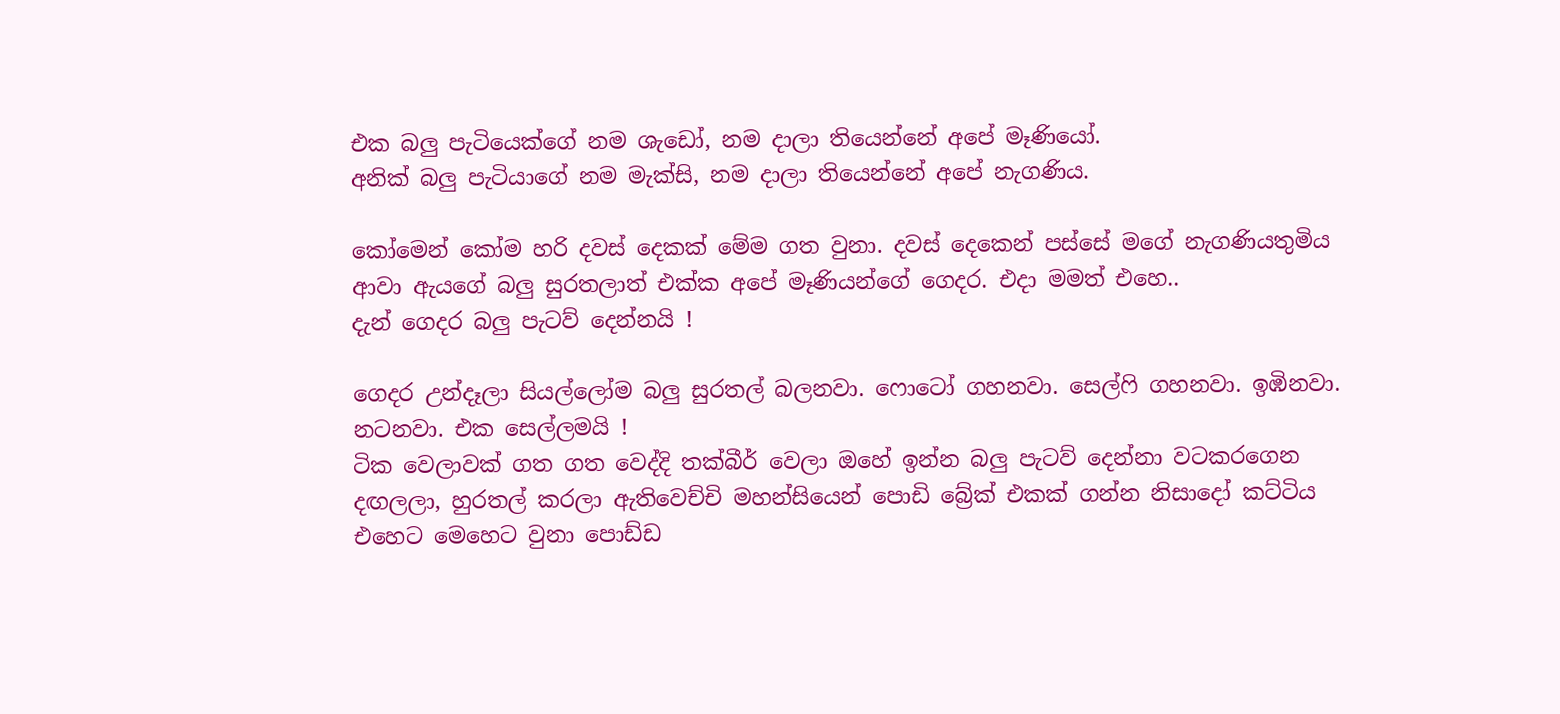එක බලු පැටියෙක්ගේ නම ශැඩෝ, නම දාලා තියෙන්නේ අපේ මෑණියෝ.
අනික් බලු පැටියාගේ නම මැක්සි, නම දාලා තියෙන්නේ අපේ නැගණිය.

කෝමෙන් කෝම හරි දවස් දෙකක් මේම ගත වුනා. දවස් දෙකෙන් පස්සේ මගේ නැගණියතුමිය ආවා ඇයගේ බලු සුරතලාත් එක්ක අපේ මෑණියන්ගේ ගෙදර. එදා මමත් එහෙ..
දැන් ගෙදර බලු පැටව් දෙන්නයි !

ගෙදර උන්දෑලා සියල්ලෝම බලු සුරතල් බලනවා. ෆොටෝ ගහනවා. සෙල්ෆි ගහනවා. ඉඹිනවා. නටනවා. එක සෙල්ලමයි !
ටික වෙලාවක් ගත ගත වෙද්දි තක්බීර් වෙලා ඔහේ ඉන්න බලු පැටව් දෙන්නා වටකරගෙන දඟලලා, හුරතල් කරලා ඇතිවෙච්චි මහන්සියෙන් පොඩි බ්‍රේක් එකක් ගන්න නිසාදෝ කට්ටිය එහෙට මෙහෙට වුනා පොඩ්ඩ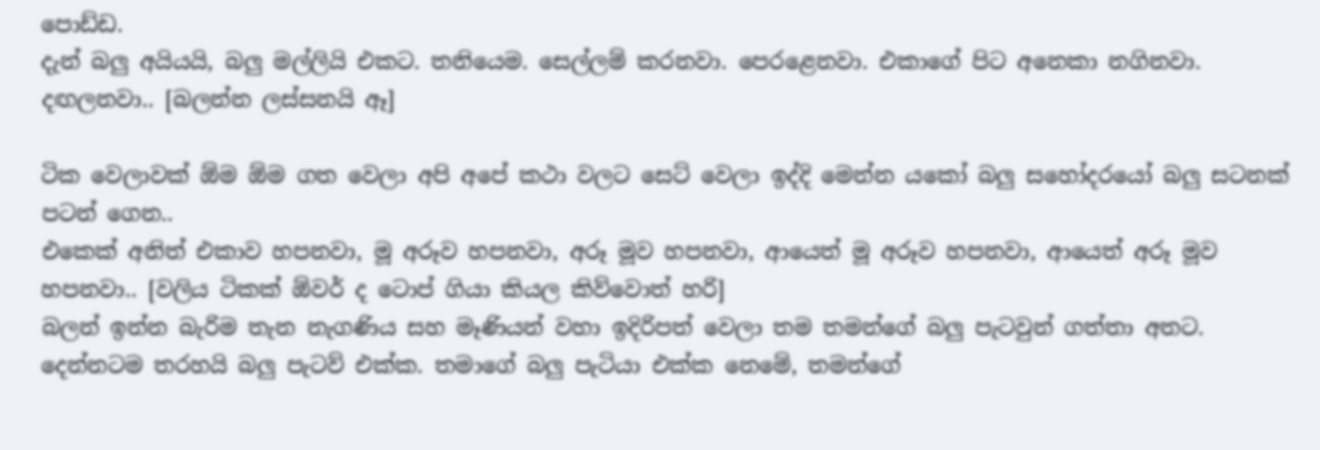පොඩ්ඩ.
දැන් බලු අයියයි, බලු මල්ලියි එකට. තනියෙම. සෙල්ලම් කරනවා. පෙරළෙනවා. එකාගේ පිට අනෙකා නගිනවා. දඟලනවා.. [බලන්න ලස්සනයි ඈ]

ටික වෙලාවක් ඕම ඕම ගත වෙලා අපි අපේ කථා වලට සෙට් වෙලා ඉද්දි මෙන්න යකෝ බලු සහෝදරයෝ බලු සටනක් පටන් ගෙන..
එකෙක් අනිත් එකාව හපනවා, මූ අරූව හපනවා, අරූ මූව හපනවා, ආයෙත් මූ අරූව හපනවා, ආයෙත් අරූ මූව හපනවා.. [වලිය ටිකක් ඕවර් ද ටොප් ගියා කියල කිව්වොත් හරි]
බලන් ඉන්න බැරිම තැන නැගණිය සහ මෑණියන් වහා ඉදිරිපත් වෙලා තම තමන්ගේ බලු පැටවුන් ගත්තා අතට.
දෙන්නටම තරහයි බලු පැටව් එක්ක. තමාගේ බලු පැටියා එක්ක නෙමේ, තමන්ගේ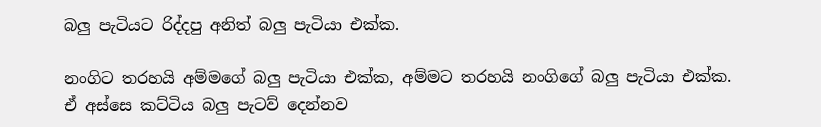බලු පැටියට රිද්දපු අනිත් බලු පැටියා එක්ක.

නංගිට තරහයි අම්මගේ බලු පැටියා එක්ක, අම්මට තරහයි නංගිගේ බලු පැටියා එක්ක.
ඒ අස්සෙ කට්ටිය බලු පැටව් දෙන්නව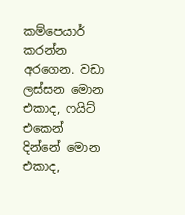කම්පෙයාර් කරන්න අරගෙන. වඩා ලස්සන මොන එකාද, ෆයිට් එකෙන් දින්නේ මොන එකාද,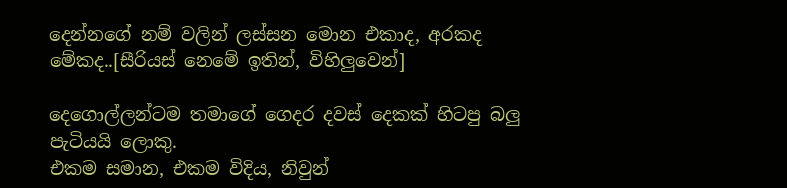දෙන්නගේ නම් වලින් ලස්සන මොන එකාද, අරකද මේකද..[සීරියස් නෙමේ ඉතින්, විහිලුවෙන්]

දෙගොල්ලන්ටම තමාගේ ගෙදර දවස් දෙකක් හිටපු බලු පැටියයි ලොකු.
එකම සමාන, එකම විදිය, නිවුන්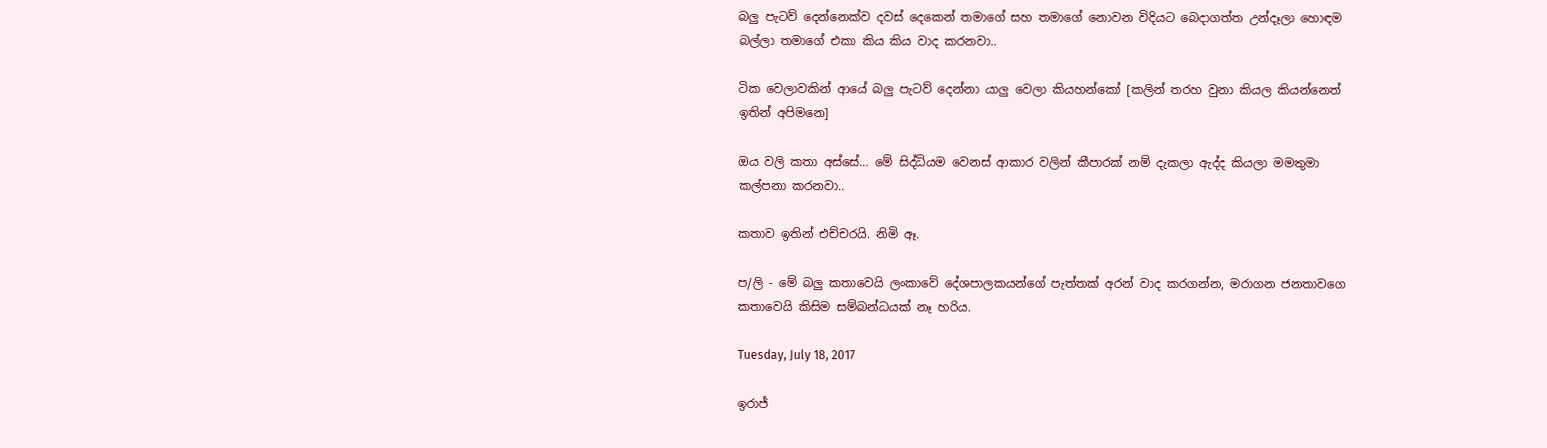බලු පැටව් දෙන්නෙක්ව දවස් දෙකෙන් තමාගේ සහ තමාගේ නොවන විදියට බෙදාගත්ත උන්දෑලා හොඳම බල්ලා තමාගේ එකා කිය කිය වාද කරනවා..

ටික වෙලාවකින් ආයේ බලු පැටව් දෙන්නා යාලු වෙලා කියහන්කෝ [කලින් තරහ වුනා කියල කියන්නෙත් ඉතින් අපිමනෙ]

ඔය වලි කතා අස්සේ… මේ සිද්ධියම වෙනස් ආකාර වලින් කීපාරක් නම් දැකලා ඇද්ද කියලා මමතුමා කල්පනා කරනවා..

කතාව ඉතින් එච්චරයි. නිමි ඈ.

ප/ලි - මේ බලු කතාවෙයි ලංකාවේ දේශපාලකයන්ගේ පැත්තක් අරන් වාද කරගන්න, මරාගන ජනතාවගෙ කතාවෙයි කිසිම සම්බන්ධයක් නෑ හරිය.

Tuesday, July 18, 2017

ඉරාජ්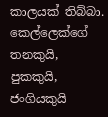කාලයක් තිබ්බා.
කෙල්ලෙක්ගේ තනකුයි, පුකකුයි, ජංගියකුයි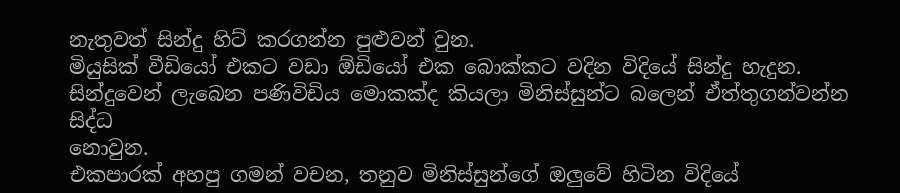නැතුවත් සින්දු හිට් කරගන්න පුළුවන් වුන.
මියුසික් වීඩියෝ එකට වඩා ඕඩියෝ එක බොක්කට වදින විදියේ සින්දු හැදුන.
සින්දුවෙන් ලැබෙන පණිවිඩිය මොකක්ද කියලා මිනිස්සුන්ට බලෙන් ඒත්තුගන්වන්න සිද්ධ
නොවුන.
එකපාරක් අහපු ගමන් වචන, තනුව මිනිස්සුන්ගේ ඔලුවේ හිටින විදියේ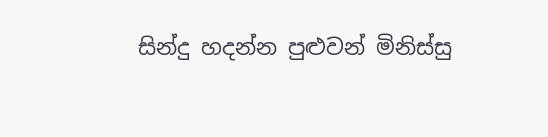සින්දු හදන්න පුළුවන් මිනිස්සු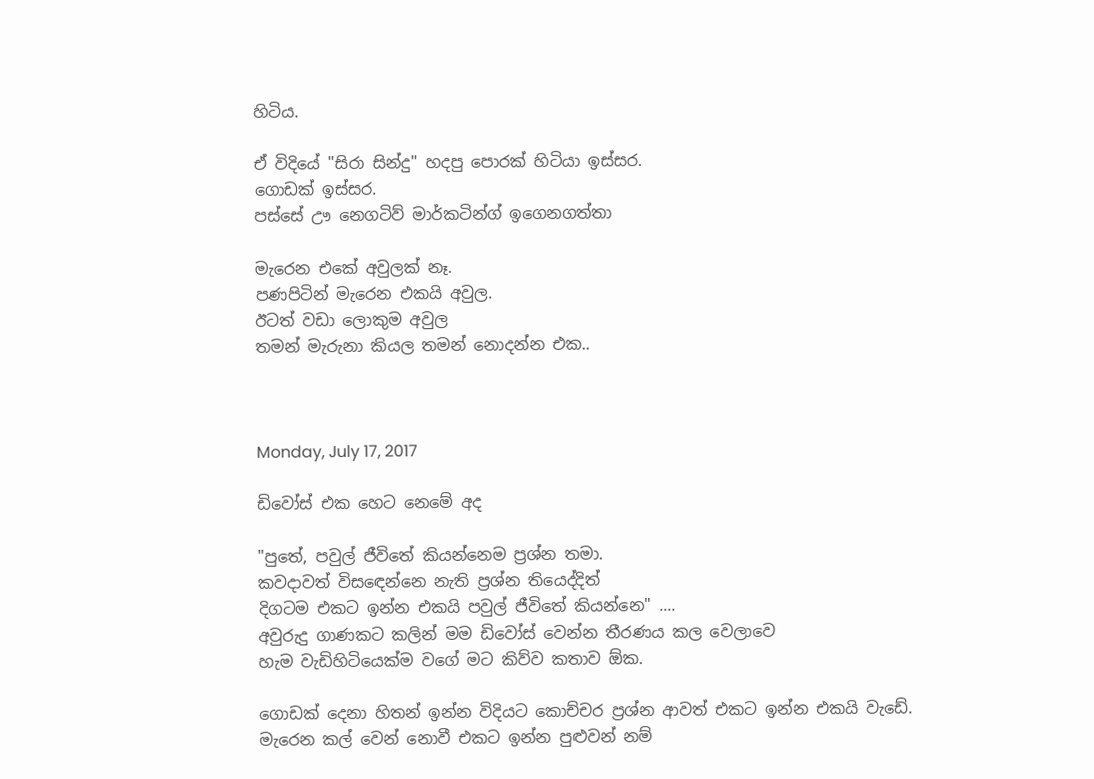හිටිය.

ඒ විදියේ "සිරා සින්දු" හදපු පොරක් හිටියා ඉස්සර.
ගොඩක් ඉස්සර.
පස්සේ ඌ නෙගටිව් මාර්කටින්ග් ඉගෙනගත්තා

මැරෙන එකේ අවුලක් නෑ.
පණපිටින් මැරෙන එකයි අවුල.
ඊටත් වඩා ලොකුම අවුල
තමන් මැරුනා කියල තමන් නොදන්න එක..



Monday, July 17, 2017

ඩිවෝස් එක හෙට නෙමේ අද

"පුතේ, පවුල් ජීවිතේ කියන්නෙම ප්‍රශ්න තමා.
කවදාවත් විසඳෙන්නෙ නැති ප්‍රශ්න තියෙද්දිත්
දිගටම එකට ඉන්න එකයි පවුල් ජීවිතේ කියන්නෙ" ....
අවුරුදු ගාණකට කලින් මම ඩිවෝස් වෙන්න තීරණය කල වෙලාවෙ
හැම වැඩිහිටියෙක්ම වගේ මට කිව්ව කතාව ඕක.

ගොඩක් දෙනා හිතන් ඉන්න විදියට කොච්චර ප්‍රශ්න ආවත් එකට ඉන්න එකයි වැඩේ.
මැරෙන කල් වෙන් නොවී එකට ඉන්න පුළුවන් නම්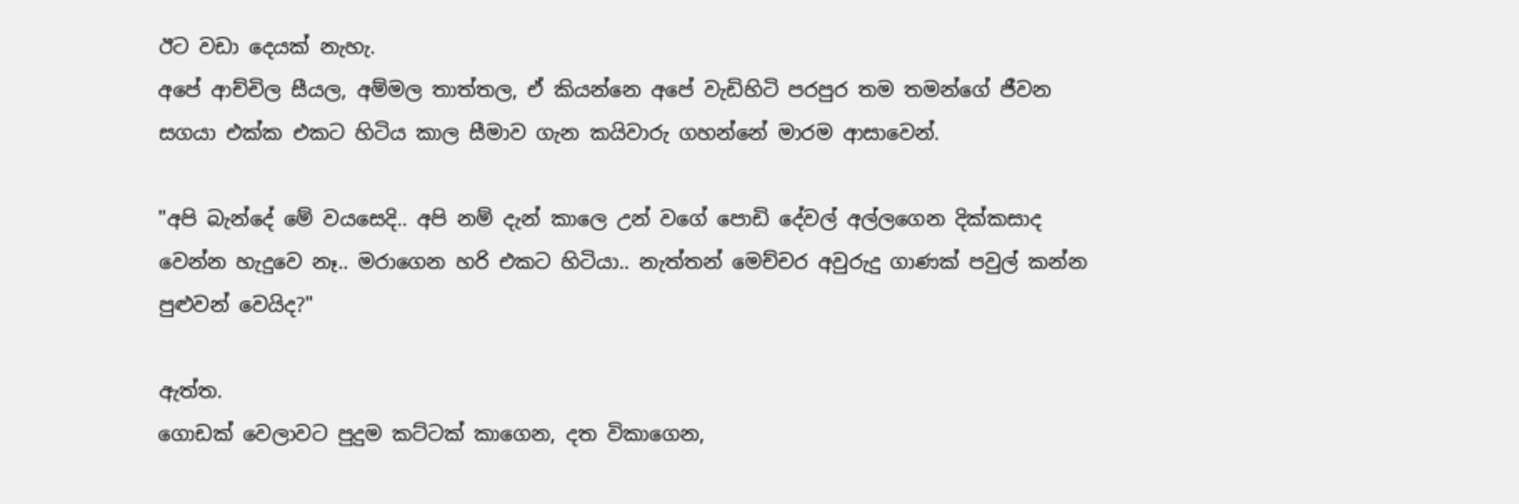ඊට වඩා දෙයක් නැහැ.
අපේ ආච්චිල සීයල, අම්මල තාත්තල, ඒ කියන්නෙ අපේ වැඩිහිටි පරපුර තම තමන්ගේ ජීවන සගයා එක්ක එකට හිටිය කාල සීමාව ගැන කයිවාරු ගහන්නේ මාරම ආසාවෙන්.

"අපි බැන්දේ මේ වයසෙදි.. අපි නම් දැන් කාලෙ උන් වගේ පොඩි දේවල් අල්ලගෙන දික්කසාද වෙන්න හැදුවෙ නෑ.. මරාගෙන හරි එකට හිටියා.. නැත්තන් මෙච්චර අවුරුදු ගාණක් පවුල් කන්න පුළුවන් වෙයිද?"

ඇත්ත.
ගොඩක් වෙලාවට පුදුම කට්ටක් කාගෙන, දත විකාගෙන,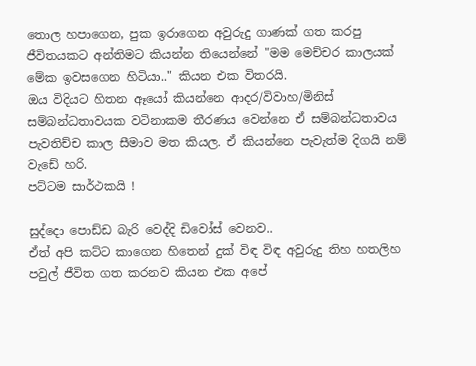තොල හපාගෙන, පුක ඉරාගෙන අවුරුදු ගාණක් ගත කරපු ජීවිතයකට අන්තිමට කියන්න තියෙන්නේ "මම මෙච්චර කාලයක් මේක ඉවසගෙන හිටියා.." කියන එක විතරයි.
ඔය විදියට හිතන ඈයෝ කියන්නෙ ආදර/විවාහ/මිනිස් සම්බන්ධතාවයක වටිනාකම තීරණය වෙන්නෙ ඒ සම්බන්ධතාවය පැවතිච්ච කාල සීමාව මත කියල. ඒ කියන්නෙ පැවැත්ම දිගයි නම් වැඩේ හරි.
පට්ටම සාර්ථකයි !

සුද්දො පොඩ්ඩ බැරි වෙද්දි ඩිවෝස් වෙනව..
ඒත් අපි කට්ට කාගෙන හිතෙන් දුක් විඳ විඳ අවුරුදු තිහ හතලිහ පවුල් ජීවිත ගත කරනව කියන එක අපේ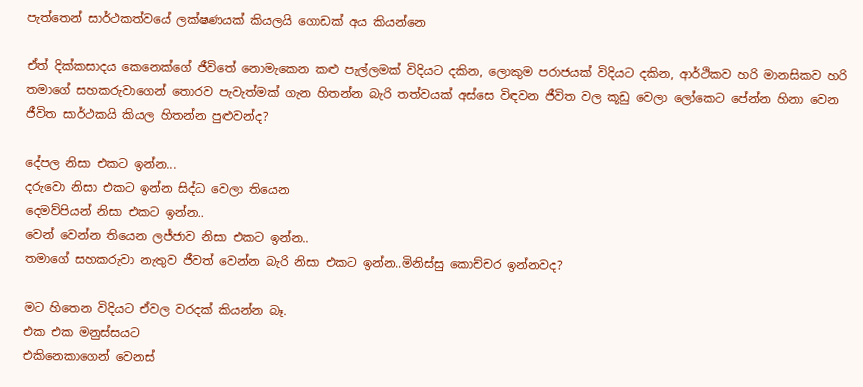පැත්තෙන් සාර්ථකත්වයේ ලක්ෂණයක් කියලයි ගොඩක් අය කියන්නෙ

ඒත් දික්කසාදය කෙනෙක්ගේ ජීවිතේ නොමැකෙන කළු පැල්ලමක් විදියට දකින, ලොකුම පරාජයක් විදියට දකින, ආර්ථිකව හරි මානසිකව හරි තමාගේ සහකරුවාගෙන් තොරව පැවැත්මක් ගැන හිතන්න බැරි තත්වයක් අස්සෙ විඳවන ජීවිත වල කූඩු වෙලා ලෝකෙට පේන්න හිනා වෙන ජීවිත සාර්ථකයි කියල හිතන්න පුළුවන්ද?

දේපල නිසා එකට ඉන්න...
දරුවො නිසා එකට ඉන්න සිද්ධ වෙලා තියෙන
දෙමව්පියන් නිසා එකට ඉන්න..
වෙන් වෙන්න තියෙන ලජ්ජාව නිසා එකට ඉන්න..
තමාගේ සහකරුවා නැතුව ජීවත් වෙන්න බැරි නිසා එකට ඉන්න..මිනිස්සු කොච්චර ඉන්නවද?

මට හිතෙන විදියට ඒවල වරදක් කියන්න බෑ.
එක එක මනුස්සයට
එකිනෙකාගෙන් වෙනස්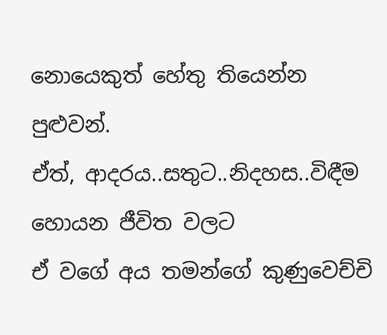නොයෙකුත් හේතු තියෙන්න පුළුවන්.
ඒත්, ආදරය..සතුට..නිදහස..විඳීම හොයන ජීවිත වලට
ඒ වගේ අය තමන්ගේ කුණුවෙච්චි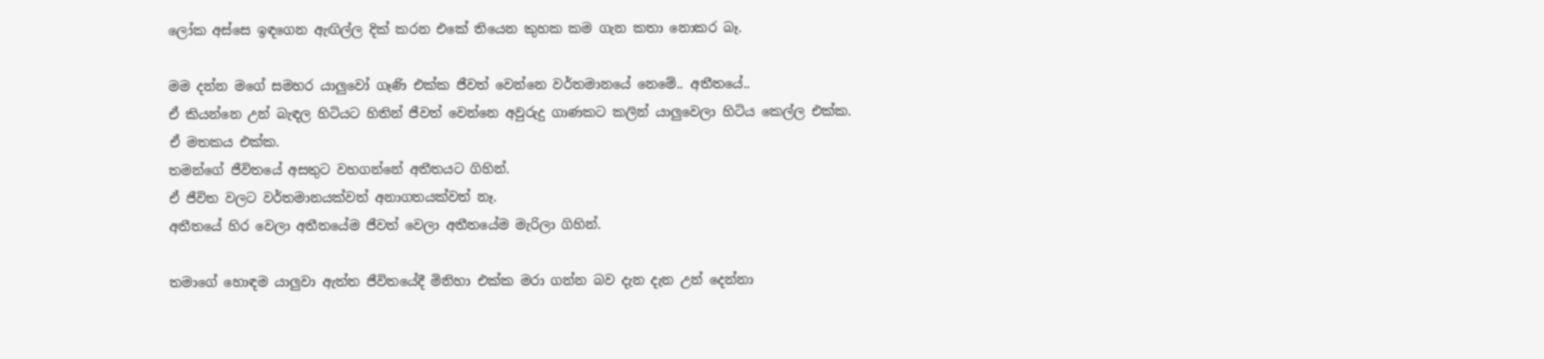ලෝක අස්සෙ ඉඳගෙන ඇඟිල්ල දික් කරන එකේ තියෙන කුහක කම ගැන කතා නොකර බෑ.

මම දන්න මගේ සමහර යාලුවෝ ගෑණි එක්ක ජීවත් වෙන්නෙ වර්තමානයේ නෙමේ.. අතීතයේ..
ඒ කියන්නෙ උන් බැඳල හිටියට හිතින් ජීවත් වෙන්නෙ අවුරුදු ගාණකට කලින් යාලුවෙලා හිටිය කෙල්ල එක්ක.
ඒ මතකය එක්ක.
තමන්ගේ ජීවිතයේ අසතුට වහගන්නේ අතීතයට ගිහින්.
ඒ ජීවිත වලට වර්තමානයක්වත් අනාගතයක්වත් නෑ.
අතීතයේ හිර වෙලා අතීතයේම ජීවත් වෙලා අතීතයේම මැරිලා ගිහින්.

තමාගේ හොඳම යාලුවා ඇත්ත ජීවිතයේදී මිනිහා එක්ක මරා ගන්න බව දැන දැන උන් දෙන්නා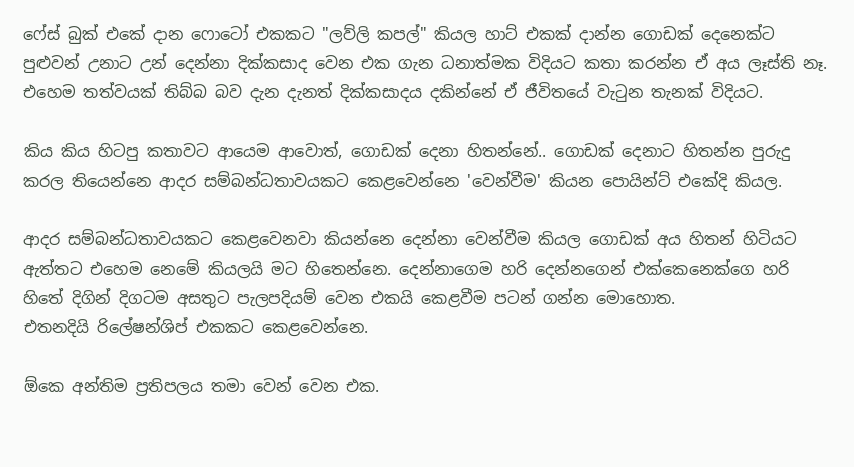ෆේස් බුක් එකේ දාන ෆොටෝ එකකට "ලව්ලි කපල්" කියල හාට් එකක් දාන්න ගොඩක් දෙනෙක්ට පුළුවන් උනාට උන් දෙන්නා දික්කසාද වෙන එක ගැන ධනාත්මක විදියට කතා කරන්න ඒ අය ලෑස්ති නෑ.
එහෙම තත්වයක් තිබ්බ බව දැන දැනත් දික්කසාදය දකින්නේ ඒ ජීවිතයේ වැටුන තැනක් විදියට.

කිය කිය හිටපු කතාවට ආයෙම ආවොත්, ගොඩක් දෙනා හිතන්නේ.. ගොඩක් දෙනාට හිතන්න පුරුදු කරල තියෙන්නෙ ආදර සම්බන්ධතාවයකට කෙළවෙන්නෙ 'වෙන්වීම' කියන පොයින්ට් එකේදි කියල.

ආදර සම්බන්ධතාවයකට කෙළවෙනවා කියන්නෙ දෙන්නා වෙන්වීම කියල ගොඩක් අය හිතන් හිටියට ඇත්තට එහෙම නෙමේ කියලයි මට හිතෙන්නෙ. දෙන්නාගෙම හරි දෙන්නගෙන් එක්කෙනෙක්ගෙ හරි හිතේ දිගින් දිගටම අසතුට පැලපදියම් වෙන එකයි කෙළවීම පටන් ගන්න මොහොත.
එතනදියි රිලේෂන්ශිප් එකකට කෙළවෙන්නෙ.

ඕකෙ අන්තිම ප්‍රතිපලය තමා වෙන් වෙන එක.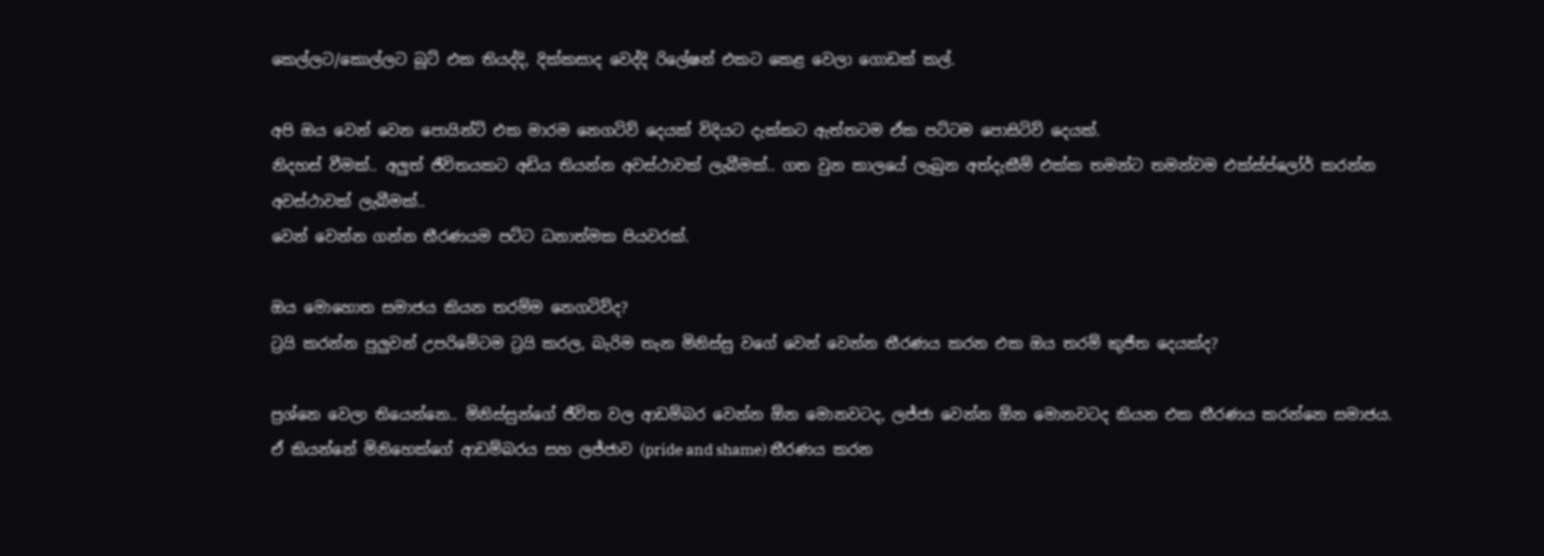කෙල්ලට/කොල්ලට බූට් එක තියද්දි, දික්කසාද වෙද්දි රිලේෂන් එකට කෙළ වෙලා ගොඩක් කල්.

අපි ඔය වෙන් වෙන පොයින්ට් එක මාරම නෙගටිව් දෙයක් විදියට දැක්කට ඇත්තටම ඒක පට්ටම පොසිටිව් දෙයක්.
නිදහස් වීමක්.. අලුත් ජීවිතයකට අඩිය තියන්න අවස්ථාවක් ලැබීමක්.. ගත වුන කාලයේ ලැබුන අත්දැකීම් එක්ක තමන්ට තමන්වම එක්ස්ප්ලෝර් කරන්න අවස්ථාවක් ලැබීමක්..
වෙන් වෙන්න ගන්න තීරණයම පට්ට ධනාත්මක පියවරක්.

ඔය මොහොත සමාජය කියන තරම්ම නෙගටිව්ද?
ට්‍රයි කරන්න පුලුවන් උපරිමේටම ට්‍රයි කරල, බැරිම තැන මිනිස්සු වගේ වෙන් වෙන්න තීරණය කරන එක ඔය තරම් කුජීත දෙයක්ද?

ප්‍රශ්නෙ වෙලා තියෙන්නෙ.. මිනිස්සුන්ගේ ජීවිත වල ආඩම්බර වෙන්න ඕන මොනවටද, ලජ්ජා වෙන්න ඕන මොනවටද කියන එක තීරණය කරන්නෙ සමාජය.
ඒ කියන්නේ මිනිහෙක්ගේ ආඩම්බරය සහ ලජ්ජාව (pride and shame) තීරණය කරන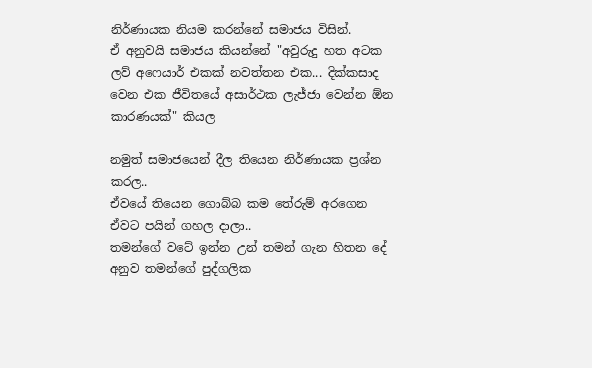නිර්ණායක නියම කරන්නේ සමාජය විසින්.
ඒ අනුවයි සමාජය කියන්නේ "අවුරුදු හත අටක ලව් අෆෙයාර් එකක් නවත්තන එක... දික්කසාද වෙන එක ජීවිතයේ අසාර්ථක ලැජ්ජා වෙන්න ඕන කාරණයක්" කියල

නමුත් සමාජයෙන් දීල තියෙන නිර්ණායක ප්‍රශ්න කරල..
ඒවයේ තියෙන ගොබ්බ කම තේරුම් අරගෙන ඒවට පයින් ගහල දාලා..
තමන්ගේ වටේ ඉන්න උන් තමන් ගැන හිතන දේ අනුව තමන්ගේ පුද්ගලික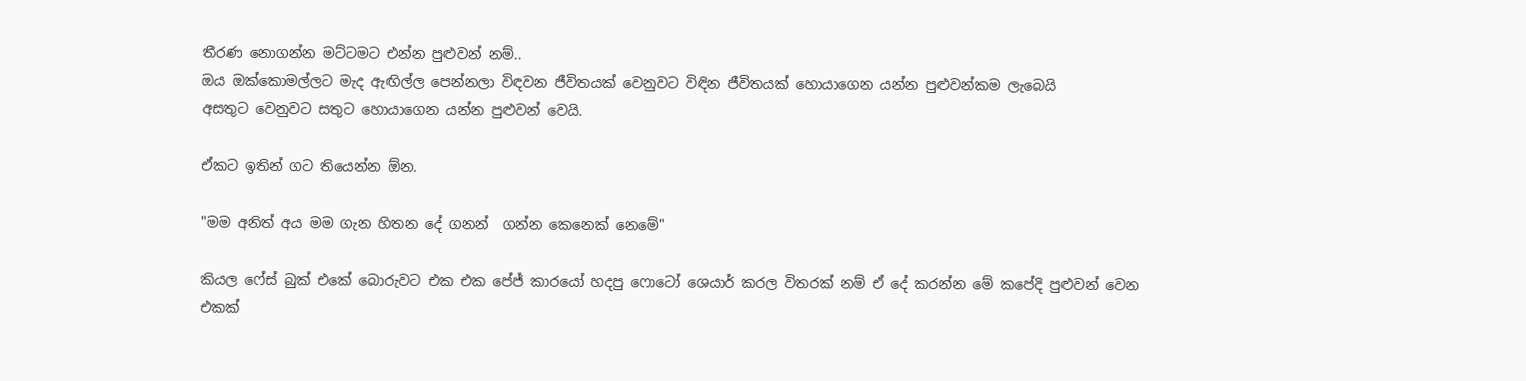තීරණ නොගන්න මට්ටමට එන්න පුළුවන් නම්..
ඔය ඔක්කොමල්ලට මැද ඇඟිල්ල පෙන්නලා විඳවන ජීවිතයක් වෙනුවට විඳින ජීවිතයක් හොයාගෙන යන්න පුළුවන්කම ලැබෙයි
අසතුට වෙනුවට සතුට හොයාගෙන යන්න පුළුවන් වෙයි.

ඒකට ඉතින් ගට තියෙන්න ඕන.

"මම අනිත් අය මම ගැන හිතන දේ ගනන්  ගන්න කෙනෙක් නෙමේ"

කියල ෆේස් බුක් එකේ බොරුවට එක එක පේජ් කාරයෝ හදපු ෆොටෝ ශෙයාර් කරල විතරක් නම් ඒ දේ කරන්න මේ කපේදි පුළුවන් වෙන එකක්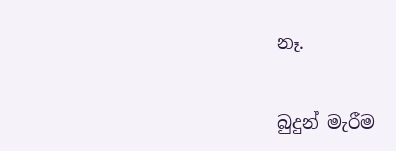නෑ.


බුදුන් මැරීම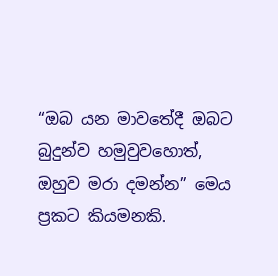“ඔබ යන මාවතේදී ඔබට බුදුන්ව හමුවුවහොත්, ඔහුව මරා දමන්න” මෙය ප්‍රකට කියමනකි.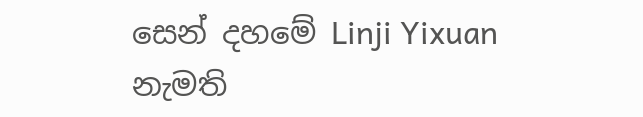සෙන් දහමේ Linji Yixuan නැමති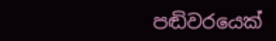පඬිවරයෙක්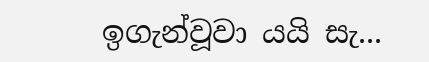ඉගැන්වූවා යයි සැ...